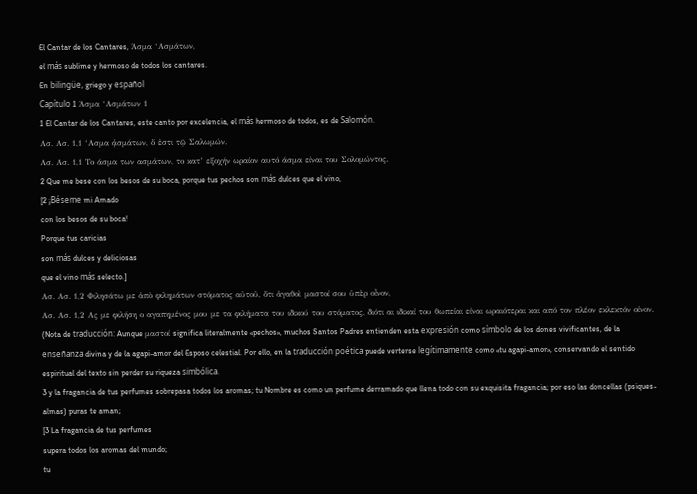El Cantar de los Cantares, Άσμα ‘Ασμάτων,
el más sublime y hermoso de todos los cantares.
En bilingüe, griego y español
Capítulo 1 Άσμα ‘Ασμάτων 1
1 El Cantar de los Cantares, este canto por excelencia, el más hermoso de todos, es de Salomón.
Ασ. Ασ. 1,1 ‘Ασμα ᾀσμάτων, ὅ ἐστι τῷ Σαλωμών.
Ασ. Ασ. 1,1 Το άσμα των ασμάτων, το κατ’ εξοχήν ωραίον αυτό άσμα είναι του Σολομώντος.
2 Que me bese con los besos de su boca, porque tus pechos son más dulces que el vino,
[2 ¡Béseme mi Amado
con los besos de su boca!
Porque tus caricias
son más dulces y deliciosas
que el vino más selecto.]
Ασ. Ασ. 1,2 Φιλησάτω με ἀπὸ φιλημάτων στόματος αὐτοῦ, ὅτι ἀγαθοὶ μαστοί σου ὑπὲρ οἶνον,
Ασ. Ασ. 1,2 Ας με φιλήση ο αγαπημένος μου με τα φιλήματα του ιδικού του στόματος, διότι αι ιδικαί του θωπείαι είναι ωραιότεραι και από τον πλέον εκλεκτόν οίνον.
(Nota de traducción: Aunque μαστοί significa literalmente «pechos», muchos Santos Padres entienden esta expresión como símbolo de los dones vivificantes, de la enseñanza divina y de la agapi-amor del Esposo celestial. Por ello, en la traducción poética puede verterse legítimamente como «tu agapi-amor», conservando el sentido espiritual del texto sin perder su riqueza simbólica.
3 y la fragancia de tus perfumes sobrepasa todos los aromas; tu Nombre es como un perfume derramado que llena todo con su exquisita fragancia; por eso las doncellas (psiques-almas) puras te aman;
[3 La fragancia de tus perfumes
supera todos los aromas del mundo;
tu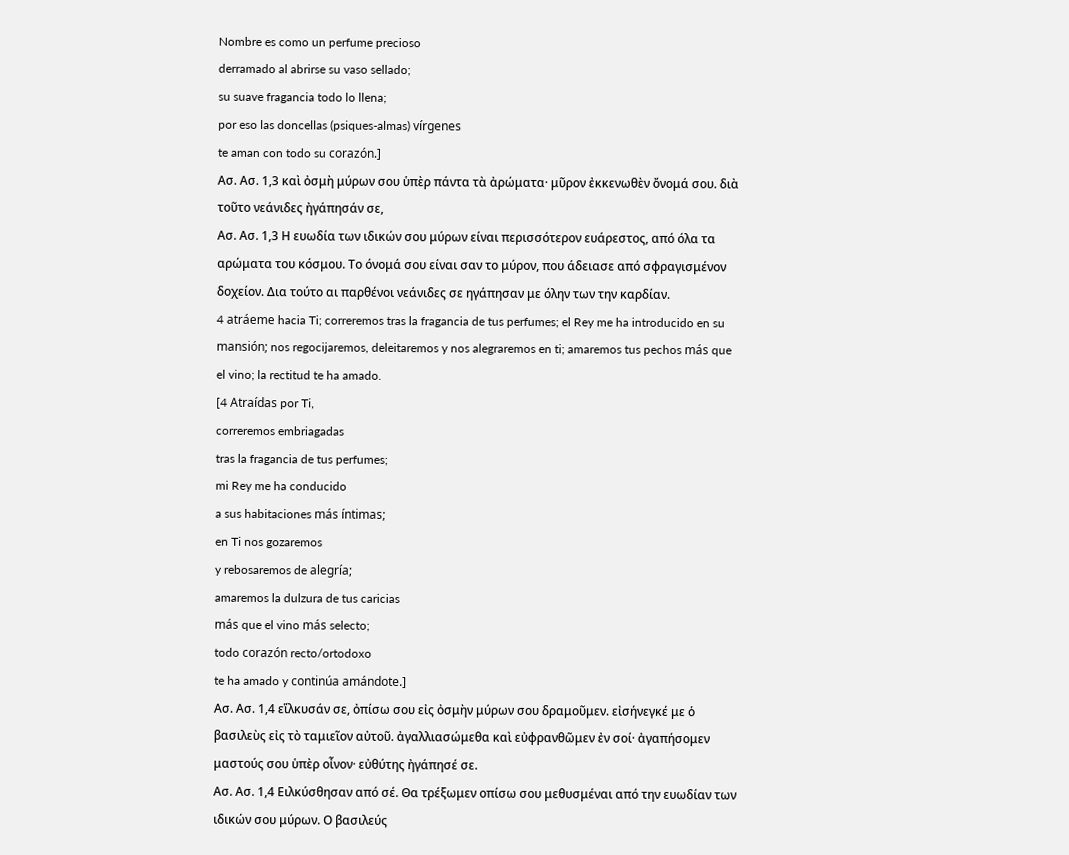Nombre es como un perfume precioso
derramado al abrirse su vaso sellado;
su suave fragancia todo lo llena;
por eso las doncellas (psiques-almas) vírgenes
te aman con todo su corazón.]
Ασ. Ασ. 1,3 καὶ ὀσμὴ μύρων σου ὑπὲρ πάντα τὰ ἀρώματα· μῦρον ἐκκενωθὲν ὄνομά σου. διὰ τοῦτο νεάνιδες ἠγάπησάν σε,
Ασ. Ασ. 1,3 Η ευωδία των ιδικών σου μύρων είναι περισσότερον ευάρεστος, από όλα τα αρώματα του κόσμου. Το όνομά σου είναι σαν το μύρον, που άδειασε από σφραγισμένον δοχείον. Δια τούτο αι παρθένοι νεάνιδες σε ηγάπησαν με όλην των την καρδίαν.
4 atráeme hacia Ti; correremos tras la fragancia de tus perfumes; el Rey me ha introducido en su mansión; nos regocijaremos, deleitaremos y nos alegraremos en ti; amaremos tus pechos más que el vino; la rectitud te ha amado.
[4 Atraídas por Ti,
correremos embriagadas
tras la fragancia de tus perfumes;
mi Rey me ha conducido
a sus habitaciones más íntimas;
en Ti nos gozaremos
y rebosaremos de alegría;
amaremos la dulzura de tus caricias
más que el vino más selecto;
todo corazón recto/ortodoxo
te ha amado y continúa amándote.]
Ασ. Ασ. 1,4 εἵλκυσάν σε, ὀπίσω σου εἰς ὀσμὴν μύρων σου δραμοῦμεν. εἰσήνεγκέ με ὁ βασιλεὺς εἰς τὸ ταμιεῖον αὐτοῦ. ἀγαλλιασώμεθα καὶ εὐφρανθῶμεν ἐν σοί· ἀγαπήσομεν μαστούς σου ὑπὲρ οἶνον· εὐθύτης ἠγάπησέ σε.
Ασ. Ασ. 1,4 Ειλκύσθησαν από σέ. Θα τρέξωμεν οπίσω σου μεθυσμέναι από την ευωδίαν των ιδικών σου μύρων. Ο βασιλεύς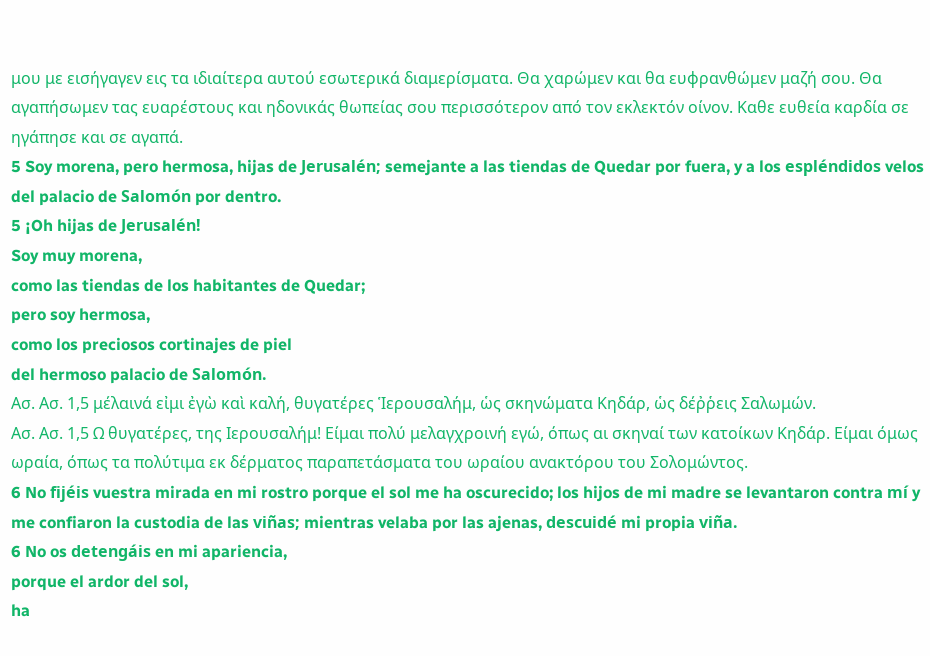μου με εισήγαγεν εις τα ιδιαίτερα αυτού εσωτερικά διαμερίσματα. Θα χαρώμεν και θα ευφρανθώμεν μαζή σου. Θα αγαπήσωμεν τας ευαρέστους και ηδονικάς θωπείας σου περισσότερον από τον εκλεκτόν οίνον. Καθε ευθεία καρδία σε ηγάπησε και σε αγαπά.
5 Soy morena, pero hermosa, hijas de Jerusalén; semejante a las tiendas de Quedar por fuera, y a los espléndidos velos del palacio de Salomón por dentro.
5 ¡Oh hijas de Jerusalén!
Soy muy morena,
como las tiendas de los habitantes de Quedar;
pero soy hermosa,
como los preciosos cortinajes de piel
del hermoso palacio de Salomón.
Ασ. Ασ. 1,5 μέλαινά εἰμι ἐγὼ καὶ καλή, θυγατέρες Ἱερουσαλήμ, ὡς σκηνώματα Κηδάρ, ὡς δέῤῥεις Σαλωμών.
Ασ. Ασ. 1,5 Ω θυγατέρες, της Ιερουσαλήμ! Είμαι πολύ μελαγχροινή εγώ, όπως αι σκηναί των κατοίκων Κηδάρ. Είμαι όμως ωραία, όπως τα πολύτιμα εκ δέρματος παραπετάσματα του ωραίου ανακτόρου του Σολομώντος.
6 No fijéis vuestra mirada en mi rostro porque el sol me ha oscurecido; los hijos de mi madre se levantaron contra mí y me confiaron la custodia de las viñas; mientras velaba por las ajenas, descuidé mi propia viña.
6 No os detengáis en mi apariencia,
porque el ardor del sol,
ha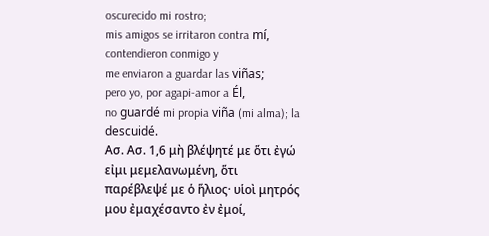oscurecido mi rostro;
mis amigos se irritaron contra mí,
contendieron conmigo y
me enviaron a guardar las viñas;
pero yo, por agapi-amor a Él,
no guardé mi propia viña (mi alma); la descuidé.
Ασ. Ασ. 1,6 μὴ βλέψητέ με ὅτι ἐγώ εἰμι μεμελανωμένη, ὅτι παρέβλεψέ με ὁ ἥλιος· υἱοὶ μητρός μου ἐμαχέσαντο ἐν ἐμοί,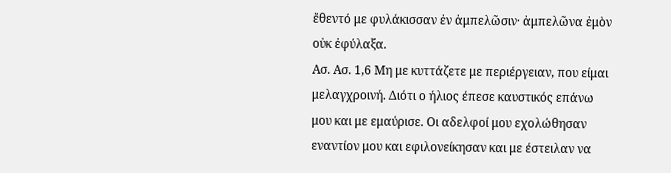ἔθεντό με φυλάκισσαν ἐν ἀμπελῶσιν· ἀμπελῶνα ἐμὸν οὐκ ἐφύλαξα.
Ασ. Ασ. 1,6 Μη με κυττάζετε με περιέργειαν, που είμαι μελαγχροινή. Διότι ο ήλιος έπεσε καυστικός επάνω μου και με εμαύρισε. Οι αδελφοί μου εχολώθησαν εναντίον μου και εφιλονείκησαν και με έστειλαν να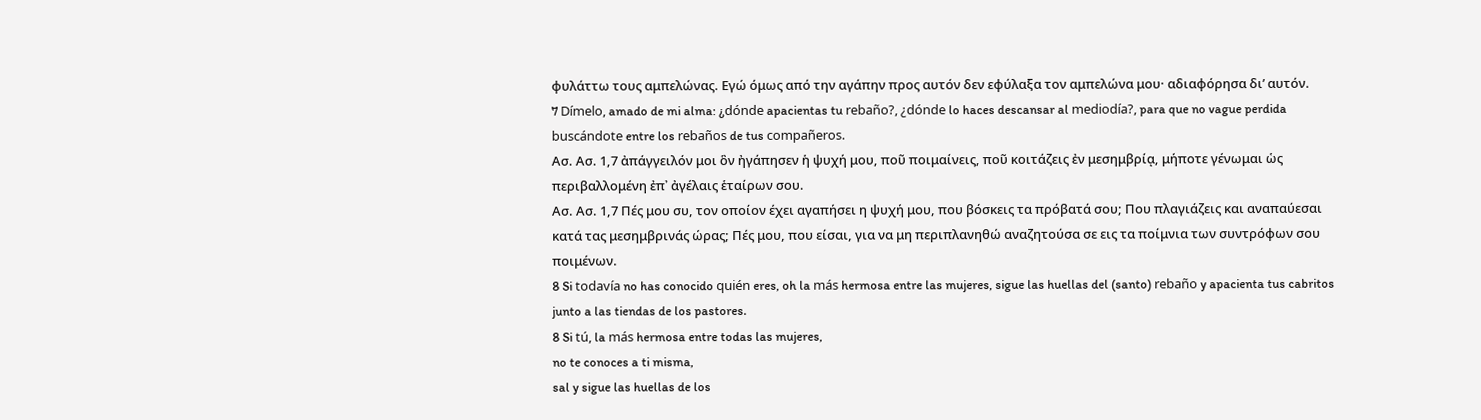φυλάττω τους αμπελώνας. Εγώ όμως από την αγάπην προς αυτόν δεν εφύλαξα τον αμπελώνα μου· αδιαφόρησα δι’ αυτόν.
7 Dímelo, amado de mi alma: ¿dónde apacientas tu rebaño?, ¿dónde lo haces descansar al mediodía?, para que no vague perdida buscándote entre los rebaños de tus compañeros.
Ασ. Ασ. 1,7 ἀπάγγειλόν μοι ὃν ἠγάπησεν ἡ ψυχή μου, ποῦ ποιμαίνεις, ποῦ κοιτάζεις ἐν μεσημβρίᾳ, μήποτε γένωμαι ὡς περιβαλλομένη ἐπ᾿ ἀγέλαις ἑταίρων σου.
Ασ. Ασ. 1,7 Πές μου συ, τον οποίον έχει αγαπήσει η ψυχή μου, που βόσκεις τα πρόβατά σου; Που πλαγιάζεις και αναπαύεσαι κατά τας μεσημβρινάς ώρας; Πές μου, που είσαι, για να μη περιπλανηθώ αναζητούσα σε εις τα ποίμνια των συντρόφων σου ποιμένων.
8 Si todavía no has conocido quién eres, oh la más hermosa entre las mujeres, sigue las huellas del (santo) rebaño y apacienta tus cabritos junto a las tiendas de los pastores.
8 Si tú, la más hermosa entre todas las mujeres,
no te conoces a ti misma,
sal y sigue las huellas de los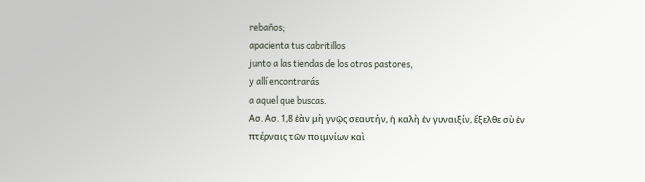rebaños;
apacienta tus cabritillos
junto a las tiendas de los otros pastores,
y allí encontrarás
a aquel que buscas.
Ασ. Ασ. 1,8 ἐὰν μὴ γνῷς σεαυτήν, ἡ καλὴ ἐν γυναιξίν, ἔξελθε σὺ ἐν πτέρναις τῶν ποιμνίων καὶ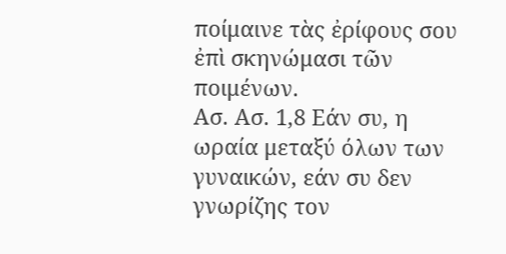ποίμαινε τὰς ἐρίφους σου ἐπὶ σκηνώμασι τῶν ποιμένων.
Ασ. Ασ. 1,8 Εάν συ, η ωραία μεταξύ όλων των γυναικών, εάν συ δεν γνωρίζης τον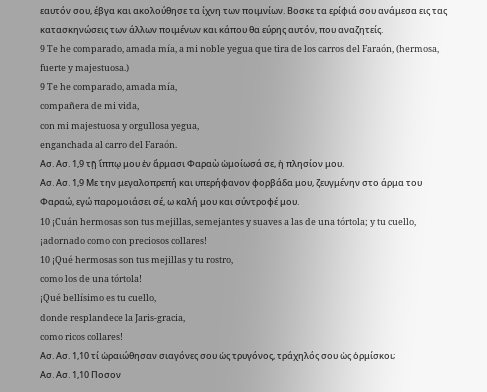εαυτόν σου, έβγα και ακολούθησε τα ίχνη των ποιμνίων. Βοσκε τα ερίφιά σου ανάμεσα εις τας κατασκηνώσεις των άλλων ποιμένων και κάπου θα εύρης αυτόν, που αναζητείς.
9 Te he comparado, amada mía, a mi noble yegua que tira de los carros del Faraón, (hermosa, fuerte y majestuosa.)
9 Te he comparado, amada mía,
compañera de mi vida,
con mi majestuosa y orgullosa yegua,
enganchada al carro del Faraón.
Ασ. Ασ. 1,9 τῇ ἵππῳ μου ἐν ἅρμασι Φαραὼ ὡμοίωσά σε, ἡ πλησίον μου.
Ασ. Ασ. 1,9 Με την μεγαλοπρεπή και υπερήφανον φορβάδα μου, ζευγμένην στο άρμα του Φαραώ, εγώ παρομοιάσει σέ, ω καλή μου και σύντροφέ μου.
10 ¡Cuán hermosas son tus mejillas, semejantes y suaves a las de una tórtola; y tu cuello, ¡adornado como con preciosos collares!
10 ¡Qué hermosas son tus mejillas y tu rostro,
como los de una tórtola!
¡Qué bellísimo es tu cuello,
donde resplandece la Jaris-gracia,
como ricos collares!
Ασ. Ασ. 1,10 τί ὡραιώθησαν σιαγόνες σου ὡς τρυγόνος, τράχηλός σου ὡς ὁρμίσκοι;
Ασ. Ασ. 1,10 Ποσον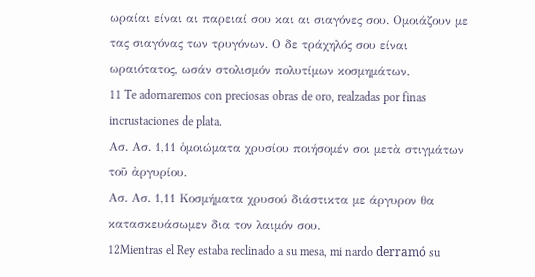ωραίαι είναι αι παρειαί σου και αι σιαγόνες σου. Ομοιάζουν με τας σιαγόνας των τρυγόνων. Ο δε τράχηλός σου είναι ωραιότατος, ωσάν στολισμόν πολυτίμων κοσμημάτων.
11 Te adornaremos con preciosas obras de oro, realzadas por finas incrustaciones de plata.
Ασ. Ασ. 1,11 ὁμοιώματα χρυσίου ποιήσομέν σοι μετὰ στιγμάτων τοῦ ἀργυρίου.
Ασ. Ασ. 1,11 Κοσμήματα χρυσού διάστικτα με άργυρον θα κατασκευάσωμεν δια τον λαιμόν σου.
12Mientras el Rey estaba reclinado a su mesa, mi nardo derramó su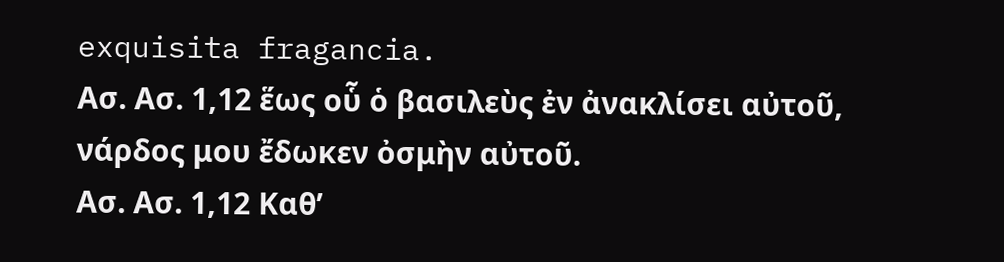exquisita fragancia.
Ασ. Ασ. 1,12 ἕως οὗ ὁ βασιλεὺς ἐν ἀνακλίσει αὐτοῦ, νάρδος μου ἔδωκεν ὀσμὴν αὐτοῦ.
Ασ. Ασ. 1,12 Καθ’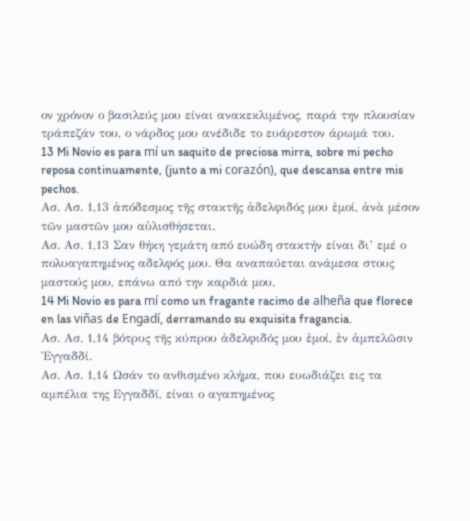ον χρόνον ο βασιλεύς μου είναι ανακεκλιμένος, παρά την πλουσίαν τράπεζάν του, ο νάρδος μου ανέδιδε το ευάρεστον άρωμά του.
13 Mi Novio es para mí un saquito de preciosa mirra, sobre mi pecho reposa continuamente, (junto a mi corazón), que descansa entre mis pechos.
Ασ. Ασ. 1,13 ἀπόδεσμος τῆς στακτῆς ἀδελφιδός μου ἐμοί, ἀνὰ μέσον τῶν μαστῶν μου αὐλισθήσεται.
Ασ. Ασ. 1,13 Σαν θήκη γεμάτη από ευώδη στακτήν είναι δι’ εμέ ο πολυαγαπημένος αδελφός μου. Θα αναπαύεται ανάμεσα στους μαστούς μου, επάνω από την καρδιά μου.
14 Mi Novio es para mí como un fragante racimo de alheña que florece en las viñas de Engadí, derramando su exquisita fragancia.
Ασ. Ασ. 1,14 βότρυς τῆς κύπρου ἀδελφιδός μου ἐμοί, ἐν ἀμπελῶσιν Ἐγγαδδί.
Ασ. Ασ. 1,14 Ωσάν το ανθισμένο κλήμα, που ευωδιάζει εις τα αμπέλια της Εγγαδδί, είναι ο αγαπημένος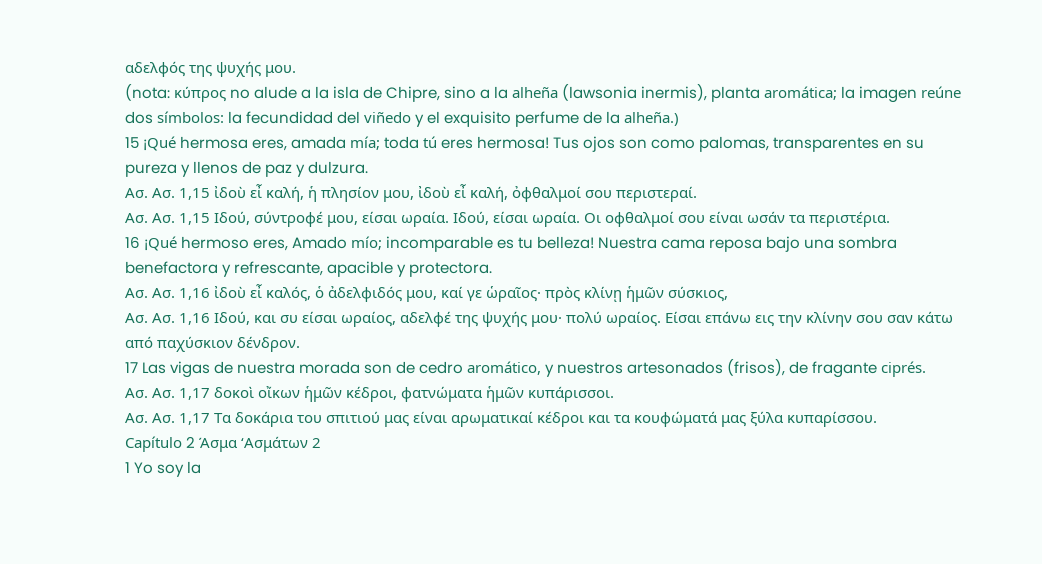αδελφός της ψυχής μου.
(nota: κύπρος no alude a la isla de Chipre, sino a la alheña (lawsonia inermis), planta aromática; la imagen reúne dos símbolos: la fecundidad del viñedo y el exquisito perfume de la alheña.)
15 ¡Qué hermosa eres, amada mía; toda tú eres hermosa! Tus ojos son como palomas, transparentes en su pureza y llenos de paz y dulzura.
Ασ. Ασ. 1,15 ἰδοὺ εἶ καλή, ἡ πλησίον μου, ἰδοὺ εἶ καλή, ὀφθαλμοί σου περιστεραί.
Ασ. Ασ. 1,15 Ιδού, σύντροφέ μου, είσαι ωραία. Ιδού, είσαι ωραία. Οι οφθαλμοί σου είναι ωσάν τα περιστέρια.
16 ¡Qué hermoso eres, Amado mío; incomparable es tu belleza! Nuestra cama reposa bajo una sombra benefactora y refrescante, apacible y protectora.
Ασ. Ασ. 1,16 ἰδοὺ εἶ καλός, ὁ ἀδελφιδός μου, καί γε ὡραῖος· πρὸς κλίνῃ ἡμῶν σύσκιος,
Ασ. Ασ. 1,16 Ιδού, και συ είσαι ωραίος, αδελφέ της ψυχής μου· πολύ ωραίος. Είσαι επάνω εις την κλίνην σου σαν κάτω από παχύσκιον δένδρον.
17 Las vigas de nuestra morada son de cedro aromático, y nuestros artesonados (frisos), de fragante ciprés.
Ασ. Ασ. 1,17 δοκοὶ οἴκων ἡμῶν κέδροι, φατνώματα ἡμῶν κυπάρισσοι.
Ασ. Ασ. 1,17 Τα δοκάρια του σπιτιού μας είναι αρωματικαί κέδροι και τα κουφώματά μας ξύλα κυπαρίσσου.
Capítulo 2 Άσμα ‘Ασμάτων 2
1 Yo soy la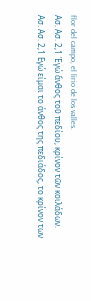flor del campo, el lirio de los valles.
Ασ. Ασ. 2,1 Ἐγώ ἄνθος τοῦ πεδίου, κρίνον τῶν κοιλάδων.
Ασ. Ασ. 2,1 Εγώ είμαι το άνθος της πεδιάδος, το κρίνον των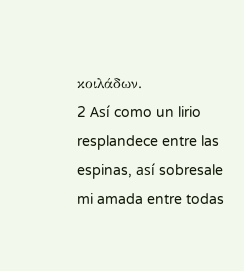κοιλάδων.
2 Así como un lirio resplandece entre las espinas, así sobresale mi amada entre todas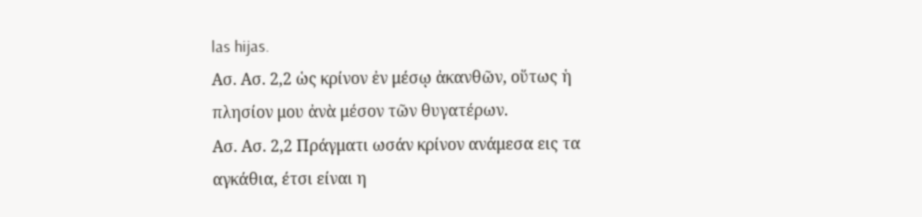las hijas.
Ασ. Ασ. 2,2 ὡς κρίνον ἐν μέσῳ ἀκανθῶν, οὕτως ἡ πλησίον μου ἀνὰ μέσον τῶν θυγατέρων.
Ασ. Ασ. 2,2 Πράγματι ωσάν κρίνον ανάμεσα εις τα αγκάθια, έτσι είναι η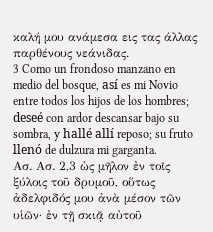καλή μου ανάμεσα εις τας άλλας παρθένους νεάνιδας.
3 Como un frondoso manzano en medio del bosque, así es mi Novio entre todos los hijos de los hombres; deseé con ardor descansar bajo su sombra, y hallé allí reposo; su fruto llenó de dulzura mi garganta.
Ασ. Ασ. 2,3 ὡς μῆλον ἐν τοῖς ξύλοις τοῦ δρυμοῦ, οὕτως ἀδελφιδός μου ἀνὰ μέσον τῶν υἱῶν· ἐν τῇ σκιᾷ αὐτοῦ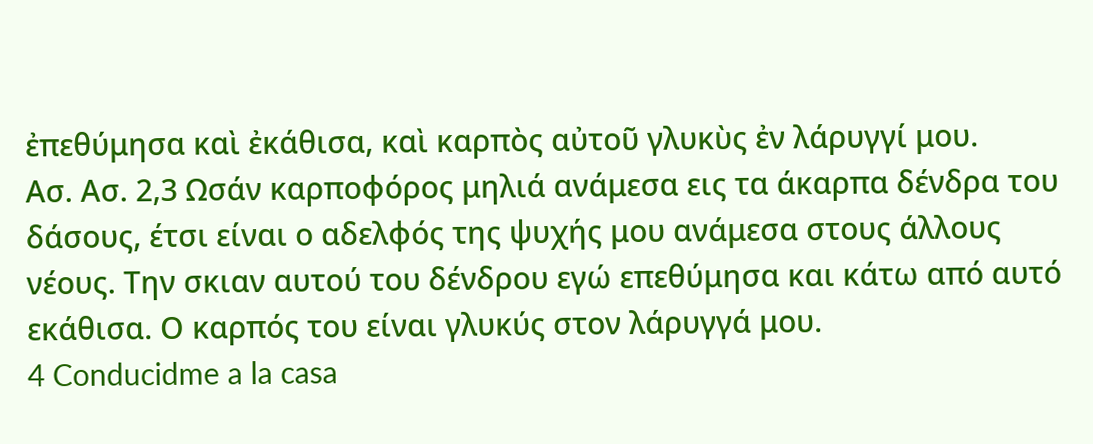ἐπεθύμησα καὶ ἐκάθισα, καὶ καρπὸς αὐτοῦ γλυκὺς ἐν λάρυγγί μου.
Ασ. Ασ. 2,3 Ωσάν καρποφόρος μηλιά ανάμεσα εις τα άκαρπα δένδρα του δάσους, έτσι είναι ο αδελφός της ψυχής μου ανάμεσα στους άλλους νέους. Την σκιαν αυτού του δένδρου εγώ επεθύμησα και κάτω από αυτό εκάθισα. Ο καρπός του είναι γλυκύς στον λάρυγγά μου.
4 Conducidme a la casa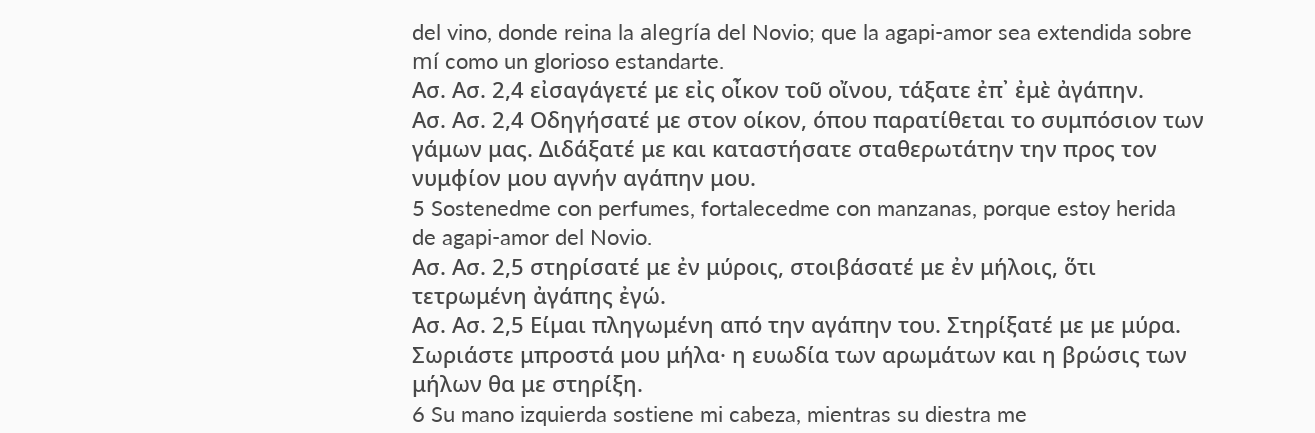del vino, donde reina la alegría del Novio; que la agapi-amor sea extendida sobre mí como un glorioso estandarte.
Ασ. Ασ. 2,4 εἰσαγάγετέ με εἰς οἶκον τοῦ οἴνου, τάξατε ἐπ᾿ ἐμὲ ἀγάπην.
Ασ. Ασ. 2,4 Οδηγήσατέ με στον οίκον, όπου παρατίθεται το συμπόσιον των γάμων μας. Διδάξατέ με και καταστήσατε σταθερωτάτην την προς τον νυμφίον μου αγνήν αγάπην μου.
5 Sostenedme con perfumes, fortalecedme con manzanas, porque estoy herida de agapi-amor del Novio.
Ασ. Ασ. 2,5 στηρίσατέ με ἐν μύροις, στοιβάσατέ με ἐν μήλοις, ὅτι τετρωμένη ἀγάπης ἐγώ.
Ασ. Ασ. 2,5 Είμαι πληγωμένη από την αγάπην του. Στηρίξατέ με με μύρα. Σωριάστε μπροστά μου μήλα· η ευωδία των αρωμάτων και η βρώσις των μήλων θα με στηρίξη.
6 Su mano izquierda sostiene mi cabeza, mientras su diestra me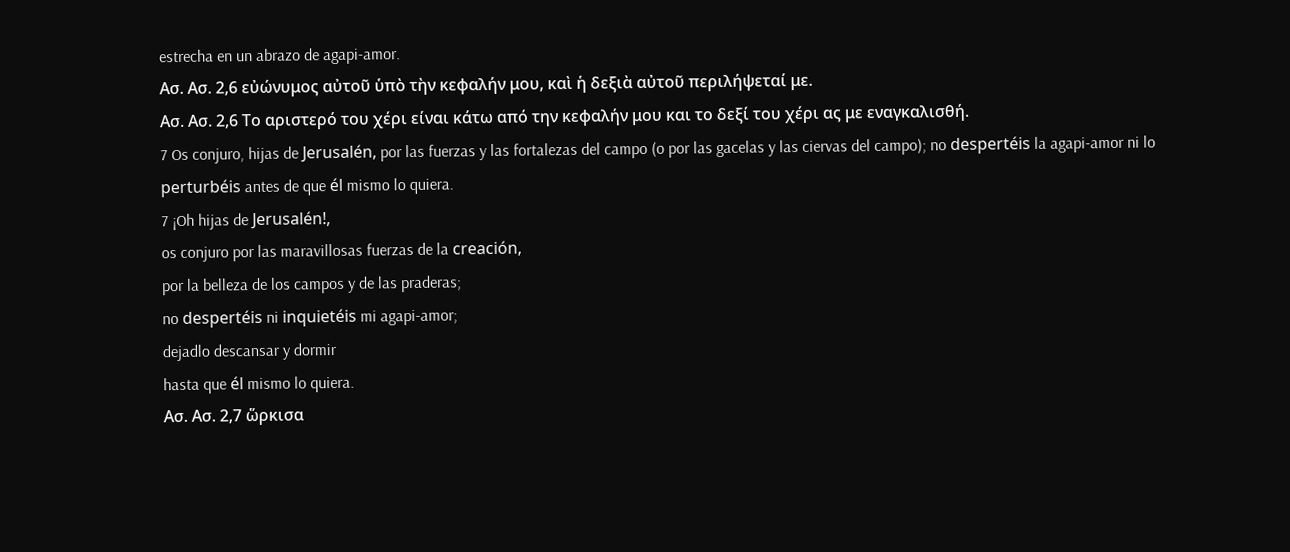estrecha en un abrazo de agapi-amor.
Ασ. Ασ. 2,6 εὐώνυμος αὐτοῦ ὑπὸ τὴν κεφαλήν μου, καὶ ἡ δεξιὰ αὐτοῦ περιλήψεταί με.
Ασ. Ασ. 2,6 Το αριστερό του χέρι είναι κάτω από την κεφαλήν μου και το δεξί του χέρι ας με εναγκαλισθή.
7 Os conjuro, hijas de Jerusalén, por las fuerzas y las fortalezas del campo (o por las gacelas y las ciervas del campo); no despertéis la agapi-amor ni lo perturbéis antes de que él mismo lo quiera.
7 ¡Oh hijas de Jerusalén!,
os conjuro por las maravillosas fuerzas de la creación,
por la belleza de los campos y de las praderas;
no despertéis ni inquietéis mi agapi-amor;
dejadlo descansar y dormir
hasta que él mismo lo quiera.
Ασ. Ασ. 2,7 ὥρκισα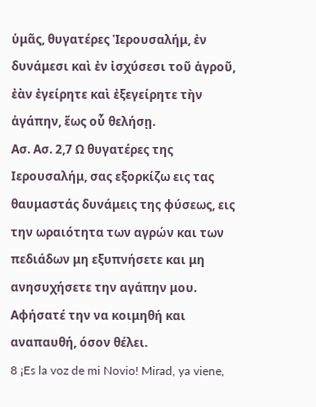ὑμᾶς, θυγατέρες Ἱερουσαλήμ, ἐν δυνάμεσι καὶ ἐν ἰσχύσεσι τοῦ ἀγροῦ, ἐὰν ἐγείρητε καὶ ἐξεγείρητε τὴν ἀγάπην, ἕως οὗ θελήσῃ.
Ασ. Ασ. 2,7 Ω θυγατέρες της Ιερουσαλήμ, σας εξορκίζω εις τας θαυμαστάς δυνάμεις της φύσεως, εις την ωραιότητα των αγρών και των πεδιάδων μη εξυπνήσετε και μη ανησυχήσετε την αγάπην μου. Αφήσατέ την να κοιμηθή και αναπαυθή, όσον θέλει.
8 ¡Es la voz de mi Novio! Mirad, ya viene,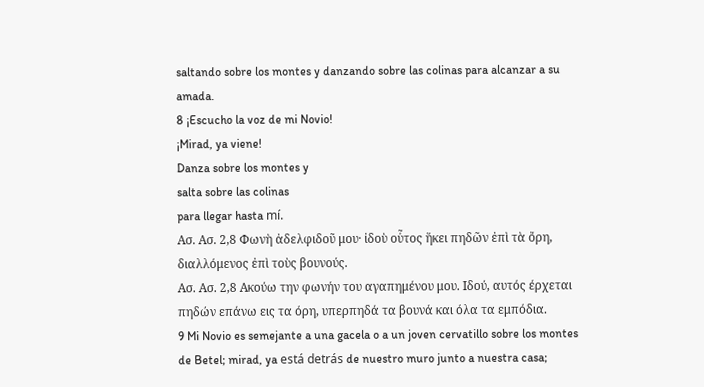saltando sobre los montes y danzando sobre las colinas para alcanzar a su amada.
8 ¡Escucho la voz de mi Novio!
¡Mirad, ya viene!
Danza sobre los montes y
salta sobre las colinas
para llegar hasta mí.
Ασ. Ασ. 2,8 Φωνὴ ἀδελφιδοῦ μου· ἰδοὺ οὗτος ἥκει πηδῶν ἐπὶ τὰ ὄρη, διαλλόμενος ἐπὶ τοὺς βουνούς.
Ασ. Ασ. 2,8 Ακούω την φωνήν του αγαπημένου μου. Ιδού, αυτός έρχεται πηδών επάνω εις τα όρη, υπερπηδά τα βουνά και όλα τα εμπόδια.
9 Mi Novio es semejante a una gacela o a un joven cervatillo sobre los montes de Betel; mirad, ya está detrás de nuestro muro junto a nuestra casa;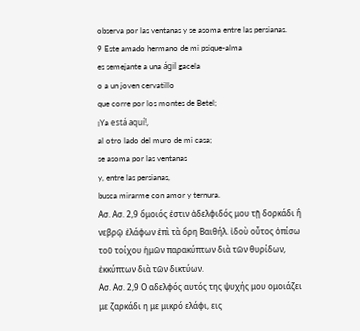observa por las ventanas y se asoma entre las persianas.
9 Este amado hermano de mi psique-alma
es semejante a una ágil gacela
o a un joven cervatillo
que corre por los montes de Betel;
¡Ya está aquí!,
al otro lado del muro de mi casa;
se asoma por las ventanas
y, entre las persianas,
busca mirarme con amor y ternura.
Ασ. Ασ. 2,9 ὅμοιός ἐστιν ἀδελφιδός μου τῇ δορκάδι ἢ νεβρῷ ἐλάφων ἐπὶ τὰ ὄρη Βαιθήλ. ἰδοὺ οὗτος ὀπίσω τοῦ τοίχου ἡμῶν παρακύπτων διὰ τῶν θυρίδων, ἐκκύπτων διὰ τῶν δικτύων.
Ασ. Ασ. 2,9 Ο αδελφός αυτός της ψυχής μου ομοιάζει με ζαρκάδι η με μικρό ελάφι, εις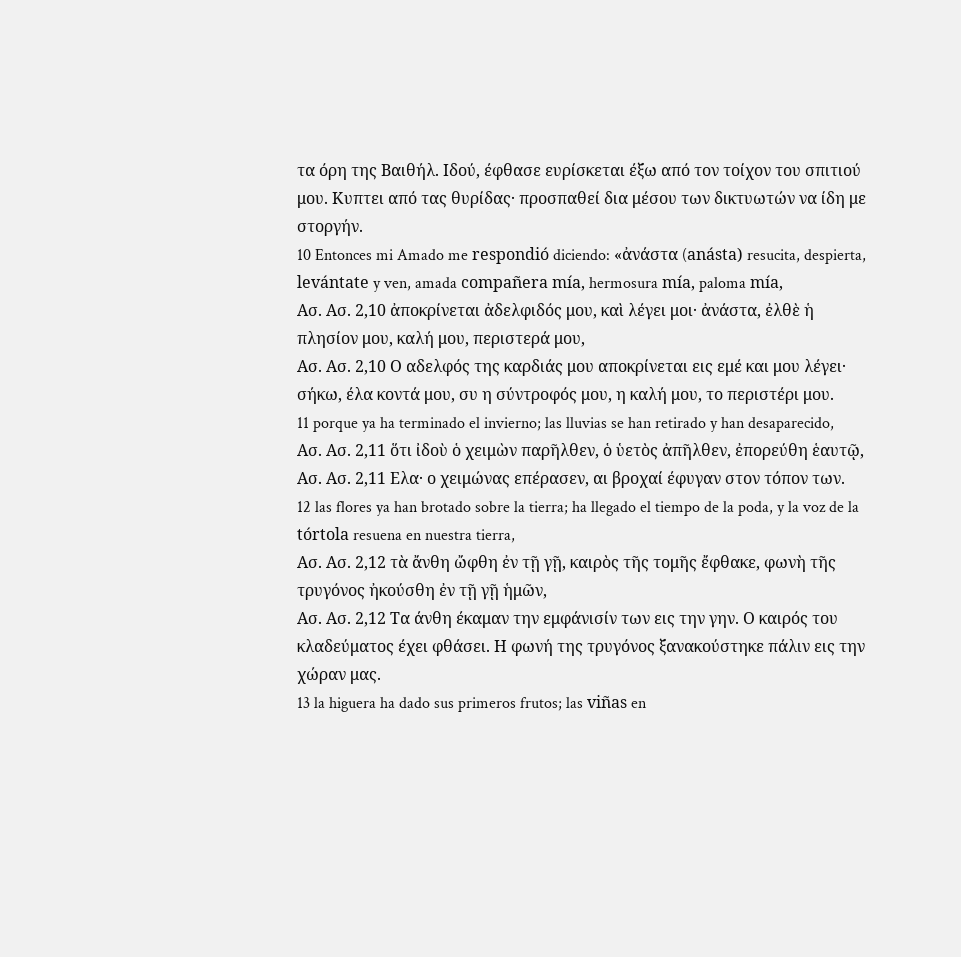τα όρη της Βαιθήλ. Ιδού, έφθασε ευρίσκεται έξω από τον τοίχον του σπιτιού μου. Κυπτει από τας θυρίδας· προσπαθεί δια μέσου των δικτυωτών να ίδη με στοργήν.
10 Entonces mi Amado me respondió diciendo: «ἀνάστα (anásta) resucita, despierta, levántate y ven, amada compañera mía, hermosura mía, paloma mía,
Ασ. Ασ. 2,10 ἀποκρίνεται ἀδελφιδός μου, καὶ λέγει μοι· ἀνάστα, ἐλθὲ ἡ πλησίον μου, καλή μου, περιστερά μου,
Ασ. Ασ. 2,10 Ο αδελφός της καρδιάς μου αποκρίνεται εις εμέ και μου λέγει· σήκω, έλα κοντά μου, συ η σύντροφός μου, η καλή μου, το περιστέρι μου.
11 porque ya ha terminado el invierno; las lluvias se han retirado y han desaparecido,
Ασ. Ασ. 2,11 ὅτι ἰδοὺ ὁ χειμὼν παρῆλθεν, ὁ ὑετὸς ἀπῆλθεν, ἐπορεύθη ἑαυτῷ,
Ασ. Ασ. 2,11 Ελα· ο χειμώνας επέρασεν, αι βροχαί έφυγαν στον τόπον των.
12 las flores ya han brotado sobre la tierra; ha llegado el tiempo de la poda, y la voz de la tórtola resuena en nuestra tierra,
Ασ. Ασ. 2,12 τὰ ἄνθη ὤφθη ἐν τῇ γῇ, καιρὸς τῆς τομῆς ἔφθακε, φωνὴ τῆς τρυγόνος ἠκούσθη ἐν τῇ γῇ ἡμῶν,
Ασ. Ασ. 2,12 Τα άνθη έκαμαν την εμφάνισίν των εις την γην. Ο καιρός του κλαδεύματος έχει φθάσει. Η φωνή της τρυγόνος ξανακούστηκε πάλιν εις την χώραν μας.
13 la higuera ha dado sus primeros frutos; las viñas en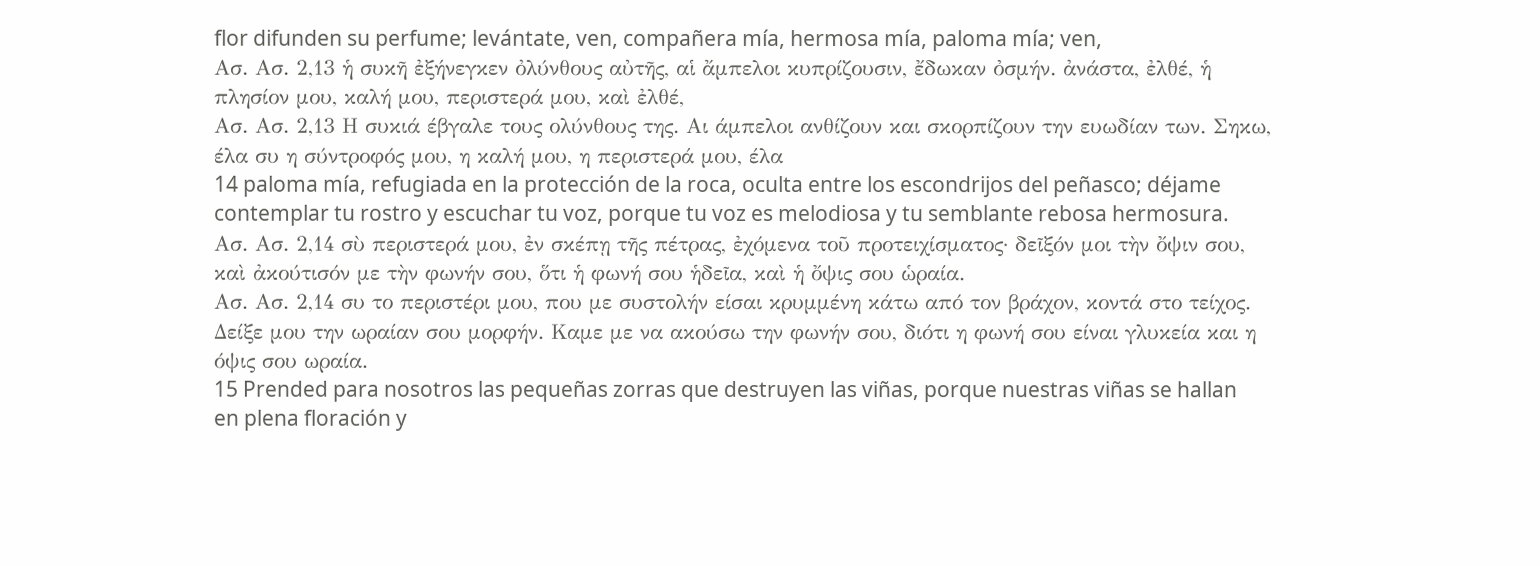flor difunden su perfume; levántate, ven, compañera mía, hermosa mía, paloma mía; ven,
Ασ. Ασ. 2,13 ἡ συκῆ ἐξήνεγκεν ὀλύνθους αὐτῆς, αἱ ἄμπελοι κυπρίζουσιν, ἔδωκαν ὀσμήν. ἀνάστα, ἐλθέ, ἡ πλησίον μου, καλή μου, περιστερά μου, καὶ ἐλθέ,
Ασ. Ασ. 2,13 Η συκιά έβγαλε τους ολύνθους της. Αι άμπελοι ανθίζουν και σκορπίζουν την ευωδίαν των. Σηκω, έλα συ η σύντροφός μου, η καλή μου, η περιστερά μου, έλα
14 paloma mía, refugiada en la protección de la roca, oculta entre los escondrijos del peñasco; déjame contemplar tu rostro y escuchar tu voz, porque tu voz es melodiosa y tu semblante rebosa hermosura.
Ασ. Ασ. 2,14 σὺ περιστερά μου, ἐν σκέπῃ τῆς πέτρας, ἐχόμενα τοῦ προτειχίσματος· δεῖξόν μοι τὴν ὄψιν σου, καὶ ἀκούτισόν με τὴν φωνήν σου, ὅτι ἡ φωνή σου ἡδεῖα, καὶ ἡ ὄψις σου ὡραία.
Ασ. Ασ. 2,14 συ το περιστέρι μου, που με συστολήν είσαι κρυμμένη κάτω από τον βράχον, κοντά στο τείχος. Δείξε μου την ωραίαν σου μορφήν. Καμε με να ακούσω την φωνήν σου, διότι η φωνή σου είναι γλυκεία και η όψις σου ωραία.
15 Prended para nosotros las pequeñas zorras que destruyen las viñas, porque nuestras viñas se hallan en plena floración y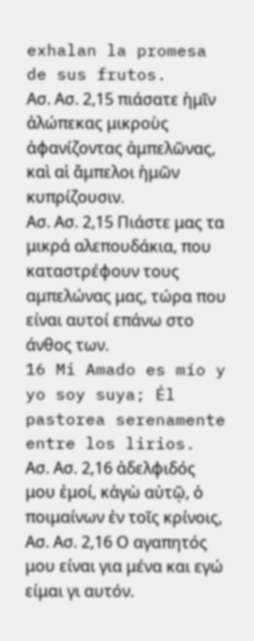exhalan la promesa de sus frutos.
Ασ. Ασ. 2,15 πιάσατε ἡμῖν ἀλώπεκας μικροὺς ἀφανίζοντας ἀμπελῶνας, καὶ αἱ ἄμπελοι ἡμῶν κυπρίζουσιν.
Ασ. Ασ. 2,15 Πιάστε μας τα μικρά αλεπουδάκια, που καταστρέφουν τους αμπελώνας μας, τώρα που είναι αυτοί επάνω στο άνθος των.
16 Mi Amado es mío y yo soy suya; Él pastorea serenamente entre los lirios.
Ασ. Ασ. 2,16 ἀδελφιδός μου ἐμοί, κἀγὼ αὐτῷ, ὁ ποιμαίνων ἐν τοῖς κρίνοις,
Ασ. Ασ. 2,16 Ο αγαπητός μου είναι για μένα και εγώ είμαι γι αυτόν.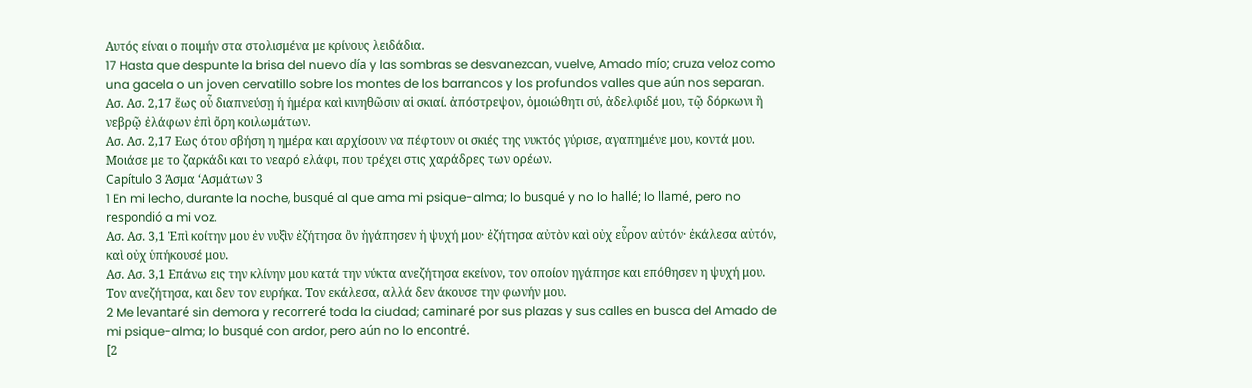Αυτός είναι ο ποιμήν στα στολισμένα με κρίνους λειδάδια.
17 Hasta que despunte la brisa del nuevo día y las sombras se desvanezcan, vuelve, Amado mío; cruza veloz como una gacela o un joven cervatillo sobre los montes de los barrancos y los profundos valles que aún nos separan.
Ασ. Ασ. 2,17 ἕως οὗ διαπνεύσῃ ἡ ἡμέρα καὶ κινηθῶσιν αἱ σκιαί. ἀπόστρεψον, ὁμοιώθητι σύ, ἀδελφιδέ μου, τῷ δόρκωνι ἢ νεβρῷ ἐλάφων ἐπὶ ὄρη κοιλωμάτων.
Ασ. Ασ. 2,17 Εως ότου σβήση η ημέρα και αρχίσουν να πέφτουν οι σκιές της νυκτός γύρισε, αγαπημένε μου, κοντά μου. Μοιάσε με το ζαρκάδι και το νεαρό ελάφι, που τρέχει στις χαράδρες των ορέων.
Capítulo 3 Άσμα ‘Ασμάτων 3
1 En mi lecho, durante la noche, busqué al que ama mi psique-alma; lo busqué y no lo hallé; lo llamé, pero no respondió a mi voz.
Ασ. Ασ. 3,1 Ἐπὶ κοίτην μου ἐν νυξὶν ἐζήτησα ὃν ἠγάπησεν ἡ ψυχή μου· ἐζήτησα αὐτὸν καὶ οὐχ εὗρον αὐτόν· ἐκάλεσα αὐτόν, καὶ οὐχ ὑπήκουσέ μου.
Ασ. Ασ. 3,1 Επάνω εις την κλίνην μου κατά την νύκτα ανεζήτησα εκείνον, τον οποίον ηγάπησε και επόθησεν η ψυχή μου. Τον ανεζήτησα, και δεν τον ευρήκα. Τον εκάλεσα, αλλά δεν άκουσε την φωνήν μου.
2 Me levantaré sin demora y recorreré toda la ciudad; caminaré por sus plazas y sus calles en busca del Amado de mi psique-alma; lo busqué con ardor, pero aún no lo encontré.
[2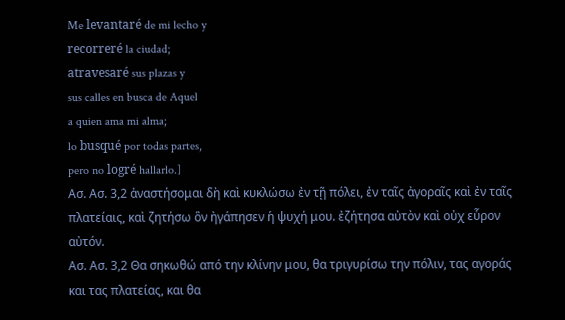Me levantaré de mi lecho y
recorreré la ciudad;
atravesaré sus plazas y
sus calles en busca de Aquel
a quien ama mi alma;
lo busqué por todas partes,
pero no logré hallarlo.]
Ασ. Ασ. 3,2 ἀναστήσομαι δὴ καὶ κυκλώσω ἐν τῇ πόλει, ἐν ταῖς ἀγοραῖς καὶ ἐν ταῖς πλατείαις, καὶ ζητήσω ὃν ἠγάπησεν ἡ ψυχή μου. ἐζήτησα αὐτὸν καὶ οὐχ εὗρον αὐτόν.
Ασ. Ασ. 3,2 Θα σηκωθώ από την κλίνην μου, θα τριγυρίσω την πόλιν, τας αγοράς και τας πλατείας, και θα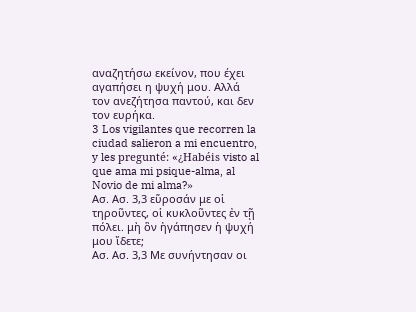αναζητήσω εκείνον, που έχει αγαπήσει η ψυχή μου. Αλλά τον ανεζήτησα παντού, και δεν τον ευρήκα.
3 Los vigilantes que recorren la ciudad salieron a mi encuentro, y les pregunté: «¿Habéis visto al que ama mi psique-alma, al Novio de mi alma?»
Ασ. Ασ. 3,3 εὕροσάν με οἱ τηροῦντες, οἱ κυκλοῦντες ἐν τῇ πόλει. μὴ ὃν ἠγάπησεν ἡ ψυχή μου ἴδετε;
Ασ. Ασ. 3,3 Με συνήντησαν οι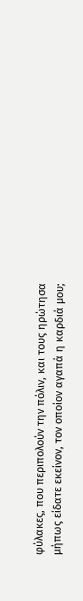φύλακες, που περιπολούν την πόλιν, και τους ηρώτησα μήπως είδατε εκείνον, τον οποίον αγαπά η καρδιά μου;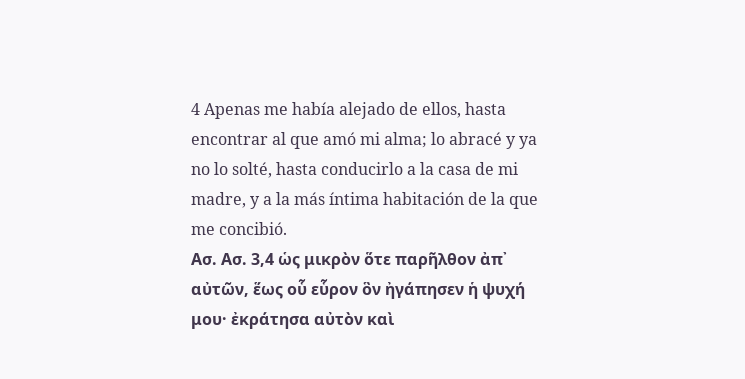4 Apenas me había alejado de ellos, hasta encontrar al que amó mi alma; lo abracé y ya no lo solté, hasta conducirlo a la casa de mi madre, y a la más íntima habitación de la que me concibió.
Ασ. Ασ. 3,4 ὡς μικρὸν ὅτε παρῆλθον ἀπ᾿ αὐτῶν, ἕως οὗ εὗρον ὃν ἠγάπησεν ἡ ψυχή μου· ἐκράτησα αὐτὸν καὶ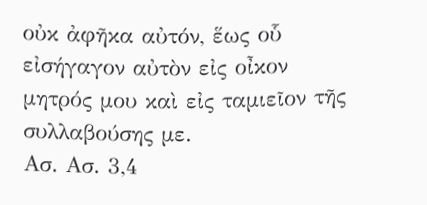οὐκ ἀφῆκα αὐτόν, ἕως οὗ εἰσήγαγον αὐτὸν εἰς οἶκον μητρός μου καὶ εἰς ταμιεῖον τῆς συλλαβούσης με.
Ασ. Ασ. 3,4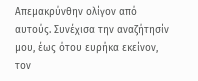Απεμακρύνθην ολίγον από αυτούς. Συνέχισα την αναζήτησίν μου, έως ότου ευρήκα εκείνον, τον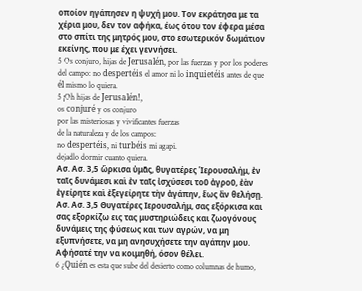οποίον ηγάπησεν η ψυχή μου. Τον εκράτησα με τα χέρια μου, δεν τον αφήκα, έως ότου τον έφερα μέσα στο σπίτι της μητρός μου, στο εσωτερικόν δωμάτιον εκείνης, που με έχει γεννήσει.
5 Os conjuro, hijas de Jerusalén, por las fuerzas y por los poderes del campo: no despertéis el amor ni lo inquietéis antes de que él mismo lo quiera.
5 ¡Oh hijas de Jerusalén!,
os conjuré y os conjuro
por las misteriosas y vivificantes fuerzas
de la naturaleza y de los campos:
no despertéis, ni turbéis mi agapi.
dejadlo dormir cuanto quiera.
Ασ. Ασ. 3,5 ὥρκισα ὑμᾶς, θυγατέρες Ἱερουσαλήμ, ἐν ταῖς δυνάμεσι καὶ ἐν ταῖς ἰσχύσεσι τοῦ ἀγροῦ, ἐὰν ἐγείρητε καὶ ἐξεγείρητε τὴν ἀγάπην, ἕως ἂν θελήσῃ.
Ασ. Ασ. 3,5 Θυγατέρες Ιερουσαλήμ, σας εξόρκισα και σας εξορκίζω εις τας μυστηριώδεις και ζωογόνους δυνάμεις της φύσεως και των αγρών, να μη εξυπνήσετε, να μη ανησυχήσετε την αγάπην μου. Αφήσατέ την να κοιμηθή, όσον θέλει.
6 ¿Quién es esta que sube del desierto como columnas de humo,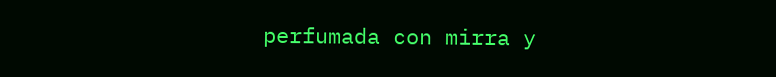perfumada con mirra y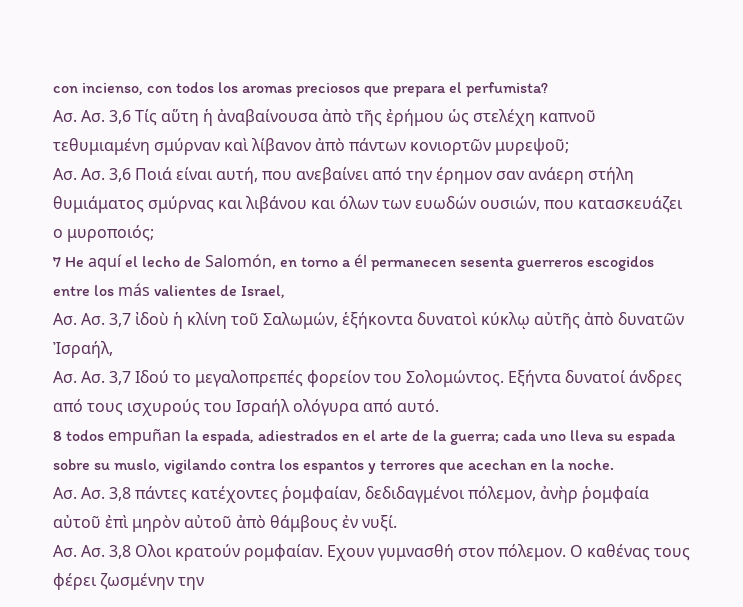con incienso, con todos los aromas preciosos que prepara el perfumista?
Ασ. Ασ. 3,6 Τίς αὕτη ἡ ἀναβαίνουσα ἀπὸ τῆς ἐρήμου ὡς στελέχη καπνοῦ τεθυμιαμένη σμύρναν καὶ λίβανον ἀπὸ πάντων κονιορτῶν μυρεψοῦ;
Ασ. Ασ. 3,6 Ποιά είναι αυτή, που ανεβαίνει από την έρημον σαν ανάερη στήλη θυμιάματος σμύρνας και λιβάνου και όλων των ευωδών ουσιών, που κατασκευάζει ο μυροποιός;
7 He aquí el lecho de Salomón, en torno a él permanecen sesenta guerreros escogidos entre los más valientes de Israel,
Ασ. Ασ. 3,7 ἰδοὺ ἡ κλίνη τοῦ Σαλωμών, ἑξήκοντα δυνατοὶ κύκλῳ αὐτῆς ἀπὸ δυνατῶν Ἰσραήλ,
Ασ. Ασ. 3,7 Ιδού το μεγαλοπρεπές φορείον του Σολομώντος. Εξήντα δυνατοί άνδρες από τους ισχυρούς του Ισραήλ ολόγυρα από αυτό.
8 todos empuñan la espada, adiestrados en el arte de la guerra; cada uno lleva su espada sobre su muslo, vigilando contra los espantos y terrores que acechan en la noche.
Ασ. Ασ. 3,8 πάντες κατέχοντες ῥομφαίαν, δεδιδαγμένοι πόλεμον, ἀνὴρ ῥομφαία αὐτοῦ ἐπὶ μηρὸν αὐτοῦ ἀπὸ θάμβους ἐν νυξί.
Ασ. Ασ. 3,8 Ολοι κρατούν ρομφαίαν. Εχουν γυμνασθή στον πόλεμον. Ο καθένας τους φέρει ζωσμένην την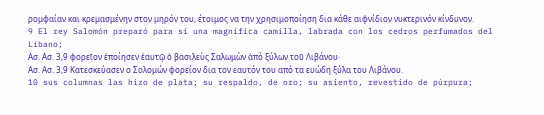ρομφαίαν και κρεμασμένην στον μηρόν του, έτοιμος να την χρησιμοποίηση δια κάθε αιφνίδιον νυκτερινόν κίνδυνον.
9 El rey Salomón preparó para sí una magnífica camilla, labrada con los cedros perfumados del Líbano;
Ασ. Ασ. 3,9 φορεῖον ἐποίησεν ἑαυτῷ ὁ βασιλεὺς Σαλωμὼν ἀπὸ ξύλων τοῦ Λιβάνου·
Ασ. Ασ. 3,9 Κατεσκεύασεν ο Σολομών φορείον δια τον εαυτόν του από τα ευώδη ξύλα του Λιβάνου.
10 sus columnas las hizo de plata; su respaldo, de oro; su asiento, revestido de púrpura;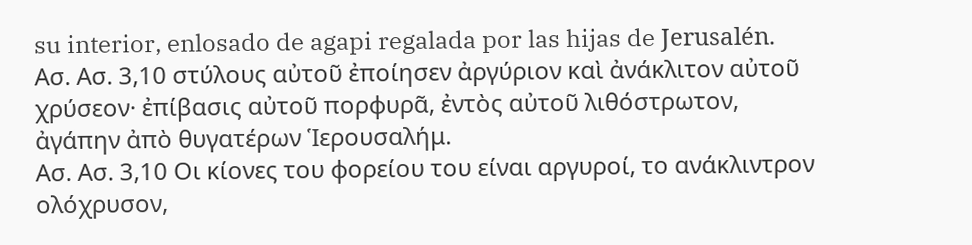su interior, enlosado de agapi regalada por las hijas de Jerusalén.
Ασ. Ασ. 3,10 στύλους αὐτοῦ ἐποίησεν ἀργύριον καὶ ἀνάκλιτον αὐτοῦ χρύσεον· ἐπίβασις αὐτοῦ πορφυρᾶ, ἐντὸς αὐτοῦ λιθόστρωτον, ἀγάπην ἀπὸ θυγατέρων Ἱερουσαλήμ.
Ασ. Ασ. 3,10 Οι κίονες του φορείου του είναι αργυροί, το ανάκλιντρον ολόχρυσον,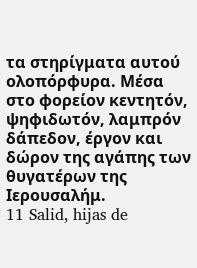τα στηρίγματα αυτού ολοπόρφυρα. Μέσα στο φορείον κεντητόν, ψηφιδωτόν, λαμπρόν δάπεδον, έργον και δώρον της αγάπης των θυγατέρων της Ιερουσαλήμ.
11 Salid, hijas de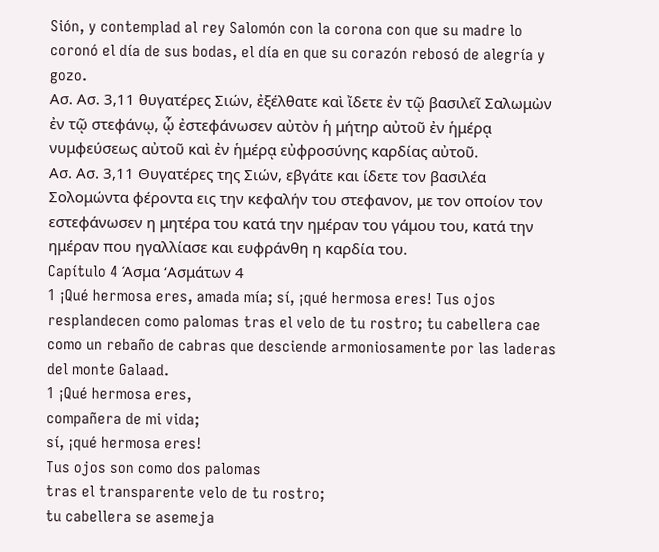Sión, y contemplad al rey Salomón con la corona con que su madre lo coronó el día de sus bodas, el día en que su corazón rebosó de alegría y gozo.
Ασ. Ασ. 3,11 θυγατέρες Σιών, ἐξέλθατε καὶ ἴδετε ἐν τῷ βασιλεῖ Σαλωμὼν ἐν τῷ στεφάνῳ, ᾧ ἐστεφάνωσεν αὐτὸν ἡ μήτηρ αὐτοῦ ἐν ἡμέρᾳ νυμφεύσεως αὐτοῦ καὶ ἐν ἡμέρᾳ εὐφροσύνης καρδίας αὐτοῦ.
Ασ. Ασ. 3,11 Θυγατέρες της Σιών, εβγάτε και ίδετε τον βασιλέα Σολομώντα φέροντα εις την κεφαλήν του στεφανον, με τον οποίον τον εστεφάνωσεν η μητέρα του κατά την ημέραν του γάμου του, κατά την ημέραν που ηγαλλίασε και ευφράνθη η καρδία του.
Capítulo 4 Άσμα ‘Ασμάτων 4
1 ¡Qué hermosa eres, amada mía; sí, ¡qué hermosa eres! Tus ojos resplandecen como palomas tras el velo de tu rostro; tu cabellera cae como un rebaño de cabras que desciende armoniosamente por las laderas del monte Galaad.
1 ¡Qué hermosa eres,
compañera de mi vida;
sí, ¡qué hermosa eres!
Tus ojos son como dos palomas
tras el transparente velo de tu rostro;
tu cabellera se asemeja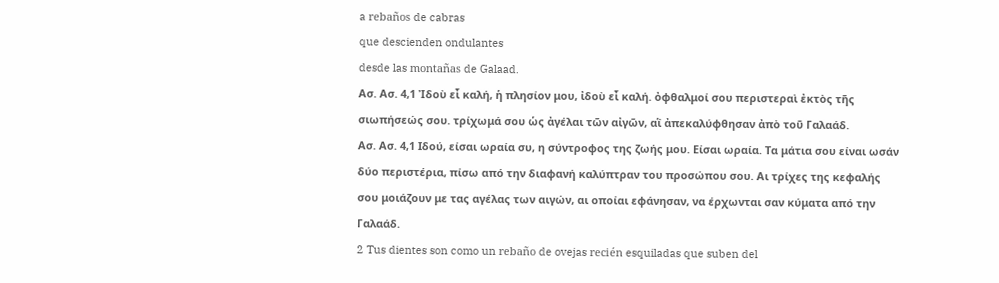a rebaños de cabras
que descienden ondulantes
desde las montañas de Galaad.
Ασ. Ασ. 4,1 Ἰδοὺ εἶ καλή, ἡ πλησίον μου, ἰδοὺ εἶ καλή. ὀφθαλμοί σου περιστεραὶ ἐκτὸς τῆς σιωπήσεώς σου. τρίχωμά σου ὡς ἀγέλαι τῶν αἰγῶν, αἳ ἀπεκαλύφθησαν ἀπὸ τοῦ Γαλαάδ.
Ασ. Ασ. 4,1 Ιδού, είσαι ωραία συ, η σύντροφος της ζωής μου. Είσαι ωραία. Τα μάτια σου είναι ωσάν δύο περιστέρια, πίσω από την διαφανή καλύπτραν του προσώπου σου. Αι τρίχες της κεφαλής σου μοιάζουν με τας αγέλας των αιγών, αι οποίαι εφάνησαν, να έρχωνται σαν κύματα από την Γαλαάδ.
2 Tus dientes son como un rebaño de ovejas recién esquiladas que suben del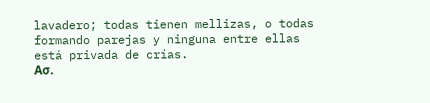lavadero; todas tienen mellizas, o todas formando parejas y ninguna entre ellas está privada de crías.
Ασ.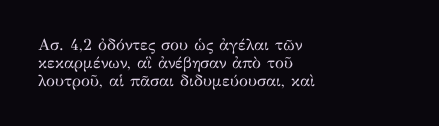Ασ. 4,2 ὀδόντες σου ὡς ἀγέλαι τῶν κεκαρμένων, αἳ ἀνέβησαν ἀπὸ τοῦ λουτροῦ, αἱ πᾶσαι διδυμεύουσαι, καὶ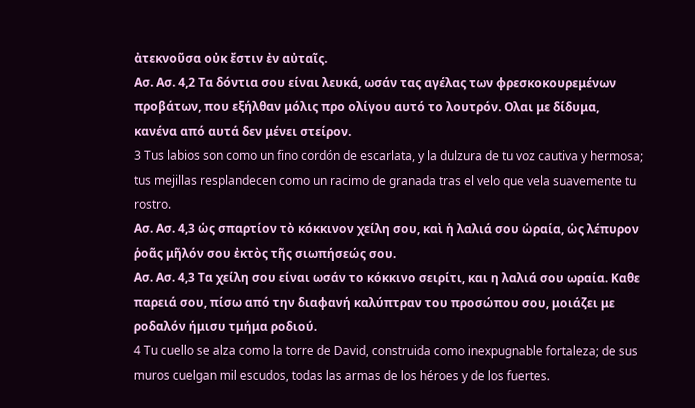ἀτεκνοῦσα οὐκ ἔστιν ἐν αὐταῖς.
Ασ. Ασ. 4,2 Τα δόντια σου είναι λευκά, ωσάν τας αγέλας των φρεσκοκουρεμένων προβάτων, που εξήλθαν μόλις προ ολίγου αυτό το λουτρόν. Ολαι με δίδυμα, κανένα από αυτά δεν μένει στείρον.
3 Tus labios son como un fino cordón de escarlata, y la dulzura de tu voz cautiva y hermosa; tus mejillas resplandecen como un racimo de granada tras el velo que vela suavemente tu rostro.
Ασ. Ασ. 4,3 ὡς σπαρτίον τὸ κόκκινον χείλη σου, καὶ ἡ λαλιά σου ὡραία, ὡς λέπυρον ῥοᾶς μῆλόν σου ἐκτὸς τῆς σιωπήσεώς σου.
Ασ. Ασ. 4,3 Τα χείλη σου είναι ωσάν το κόκκινο σειρίτι, και η λαλιά σου ωραία. Καθε παρειά σου, πίσω από την διαφανή καλύπτραν του προσώπου σου, μοιάζει με ροδαλόν ήμισυ τμήμα ροδιού.
4 Tu cuello se alza como la torre de David, construida como inexpugnable fortaleza; de sus muros cuelgan mil escudos, todas las armas de los héroes y de los fuertes.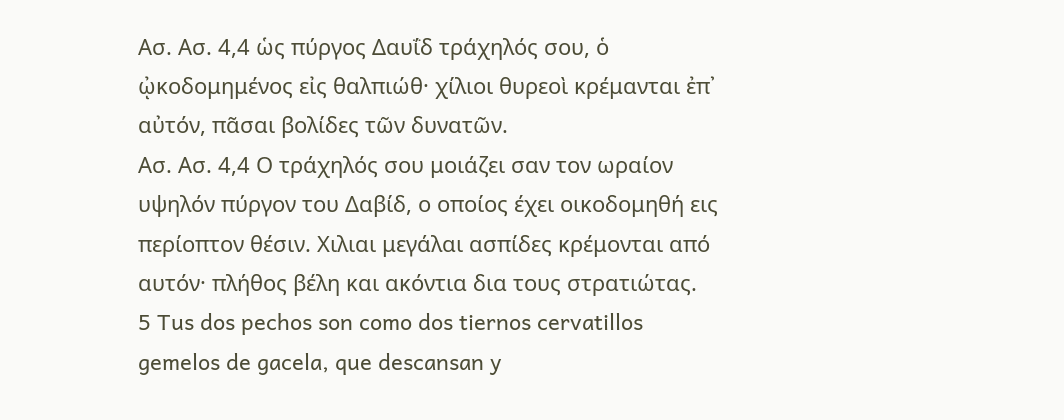Ασ. Ασ. 4,4 ὡς πύργος Δαυΐδ τράχηλός σου, ὁ ᾠκοδομημένος εἰς θαλπιώθ· χίλιοι θυρεοὶ κρέμανται ἐπ᾿ αὐτόν, πᾶσαι βολίδες τῶν δυνατῶν.
Ασ. Ασ. 4,4 Ο τράχηλός σου μοιάζει σαν τον ωραίον υψηλόν πύργον του Δαβίδ, ο οποίος έχει οικοδομηθή εις περίοπτον θέσιν. Χιλιαι μεγάλαι ασπίδες κρέμονται από αυτόν· πλήθος βέλη και ακόντια δια τους στρατιώτας.
5 Tus dos pechos son como dos tiernos cervatillos gemelos de gacela, que descansan y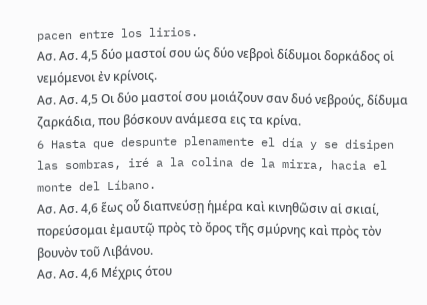pacen entre los lirios.
Ασ. Ασ. 4,5 δύο μαστοί σου ὡς δύο νεβροὶ δίδυμοι δορκάδος οἱ νεμόμενοι ἐν κρίνοις.
Ασ. Ασ. 4,5 Οι δύο μαστοί σου μοιάζουν σαν δυό νεβρούς, δίδυμα ζαρκάδια, που βόσκουν ανάμεσα εις τα κρίνα.
6 Hasta que despunte plenamente el día y se disipen las sombras, iré a la colina de la mirra, hacia el monte del Líbano.
Ασ. Ασ. 4,6 ἕως οὗ διαπνεύσῃ ἡμέρα καὶ κινηθῶσιν αἱ σκιαί, πορεύσομαι ἐμαυτῷ πρὸς τὸ ὄρος τῆς σμύρνης καὶ πρὸς τὸν βουνὸν τοῦ Λιβάνου.
Ασ. Ασ. 4,6 Μέχρις ότου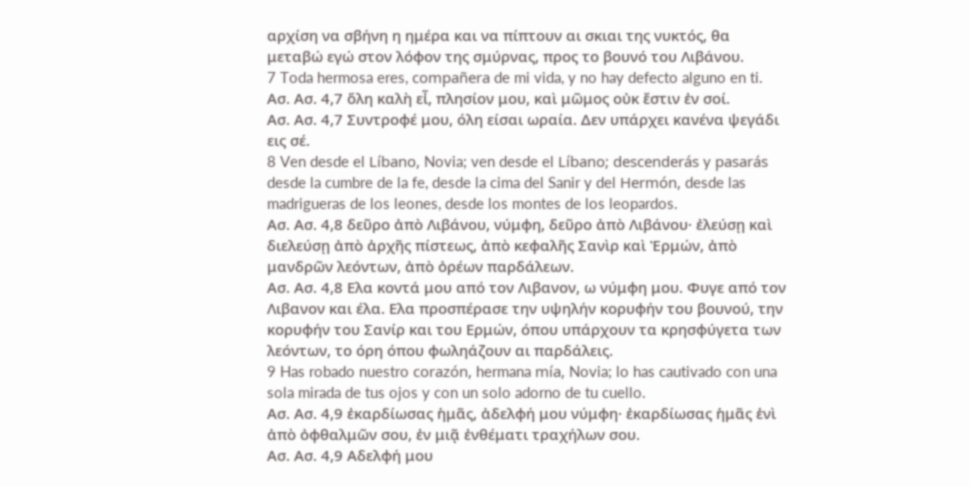αρχίση να σβήνη η ημέρα και να πίπτουν αι σκιαι της νυκτός, θα μεταβώ εγώ στον λόφον της σμύρνας, προς το βουνό του Λιβάνου.
7 Toda hermosa eres, compañera de mi vida, y no hay defecto alguno en ti.
Ασ. Ασ. 4,7 ὅλη καλὴ εἶ, πλησίον μου, καὶ μῶμος οὐκ ἔστιν ἐν σοί.
Ασ. Ασ. 4,7 Συντροφέ μου, όλη είσαι ωραία. Δεν υπάρχει κανένα ψεγάδι εις σέ.
8 Ven desde el Líbano, Novia; ven desde el Líbano; descenderás y pasarás desde la cumbre de la fe, desde la cima del Sanir y del Hermón, desde las madrigueras de los leones, desde los montes de los leopardos.
Ασ. Ασ. 4,8 δεῦρο ἀπὸ Λιβάνου, νύμφη, δεῦρο ἀπὸ Λιβάνου· ἐλεύσῃ καὶ διελεύσῃ ἀπὸ ἀρχῆς πίστεως, ἀπὸ κεφαλῆς Σανὶρ καὶ Ἐρμών, ἀπὸ μανδρῶν λεόντων, ἀπὸ ὀρέων παρδάλεων.
Ασ. Ασ. 4,8 Ελα κοντά μου από τον Λιβανον, ω νύμφη μου. Φυγε από τον Λιβανον και έλα. Ελα προσπέρασε την υψηλήν κορυφήν του βουνού, την κορυφήν του Σανίρ και του Ερμών, όπου υπάρχουν τα κρησφύγετα των λεόντων, το όρη όπου φωληάζουν αι παρδάλεις.
9 Has robado nuestro corazón, hermana mía, Novia; lo has cautivado con una sola mirada de tus ojos y con un solo adorno de tu cuello.
Ασ. Ασ. 4,9 ἐκαρδίωσας ἡμᾶς, ἀδελφή μου νύμφη· ἐκαρδίωσας ἡμᾶς ἑνὶ ἀπὸ ὀφθαλμῶν σου, ἐν μιᾷ ἐνθέματι τραχήλων σου.
Ασ. Ασ. 4,9 Αδελφή μου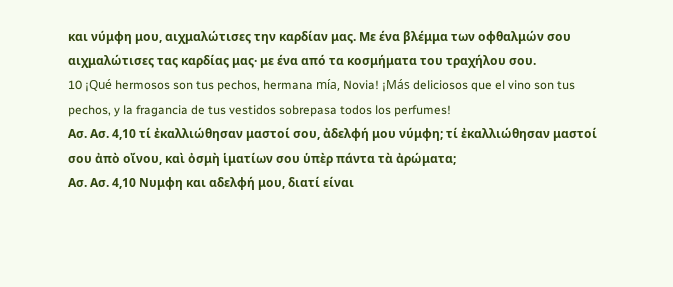και νύμφη μου, αιχμαλώτισες την καρδίαν μας. Με ένα βλέμμα των οφθαλμών σου αιχμαλώτισες τας καρδίας μας· με ένα από τα κοσμήματα του τραχήλου σου.
10 ¡Qué hermosos son tus pechos, hermana mía, Novia! ¡Más deliciosos que el vino son tus pechos, y la fragancia de tus vestidos sobrepasa todos los perfumes!
Ασ. Ασ. 4,10 τί ἐκαλλιώθησαν μαστοί σου, ἀδελφή μου νύμφη; τί ἐκαλλιώθησαν μαστοί σου ἀπὸ οἴνου, καὶ ὀσμὴ ἱματίων σου ὑπὲρ πάντα τὰ ἀρώματα;
Ασ. Ασ. 4,10 Νυμφη και αδελφή μου, διατί είναι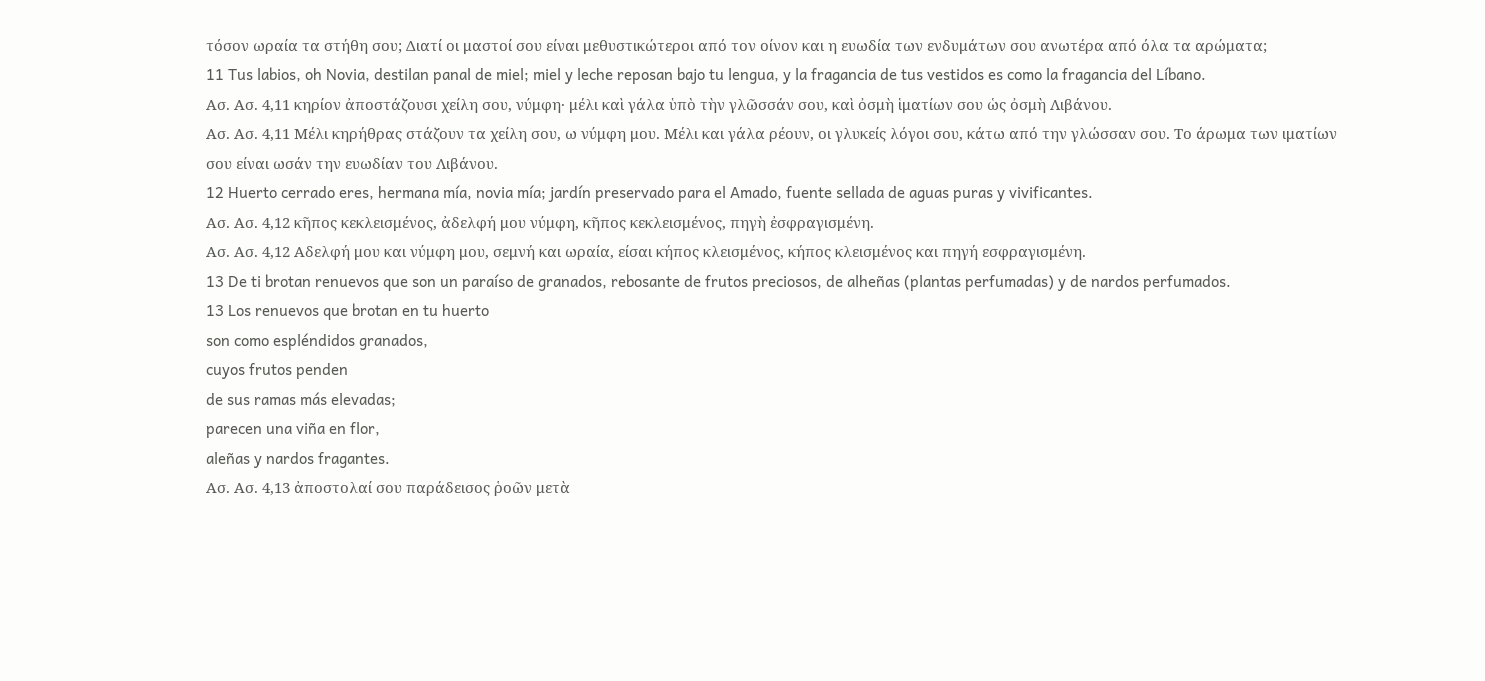τόσον ωραία τα στήθη σου; Διατί οι μαστοί σου είναι μεθυστικώτεροι από τον οίνον και η ευωδία των ενδυμάτων σου ανωτέρα από όλα τα αρώματα;
11 Tus labios, oh Novia, destilan panal de miel; miel y leche reposan bajo tu lengua, y la fragancia de tus vestidos es como la fragancia del Líbano.
Ασ. Ασ. 4,11 κηρίον ἀποστάζουσι χείλη σου, νύμφη· μέλι καὶ γάλα ὑπὸ τὴν γλῶσσάν σου, καὶ ὀσμὴ ἱματίων σου ὡς ὀσμὴ Λιβάνου.
Ασ. Ασ. 4,11 Μέλι κηρήθρας στάζουν τα χείλη σου, ω νύμφη μου. Μέλι και γάλα ρέουν, οι γλυκείς λόγοι σου, κάτω από την γλώσσαν σου. Το άρωμα των ιματίων σου είναι ωσάν την ευωδίαν του Λιβάνου.
12 Huerto cerrado eres, hermana mía, novia mía; jardín preservado para el Amado, fuente sellada de aguas puras y vivificantes.
Ασ. Ασ. 4,12 κῆπος κεκλεισμένος, ἀδελφή μου νύμφη, κῆπος κεκλεισμένος, πηγὴ ἐσφραγισμένη.
Ασ. Ασ. 4,12 Αδελφή μου και νύμφη μου, σεμνή και ωραία, είσαι κήπος κλεισμένος, κήπος κλεισμένος και πηγή εσφραγισμένη.
13 De ti brotan renuevos que son un paraíso de granados, rebosante de frutos preciosos, de alheñas (plantas perfumadas) y de nardos perfumados.
13 Los renuevos que brotan en tu huerto
son como espléndidos granados,
cuyos frutos penden
de sus ramas más elevadas;
parecen una viña en flor,
aleñas y nardos fragantes.
Ασ. Ασ. 4,13 ἀποστολαί σου παράδεισος ῥοῶν μετὰ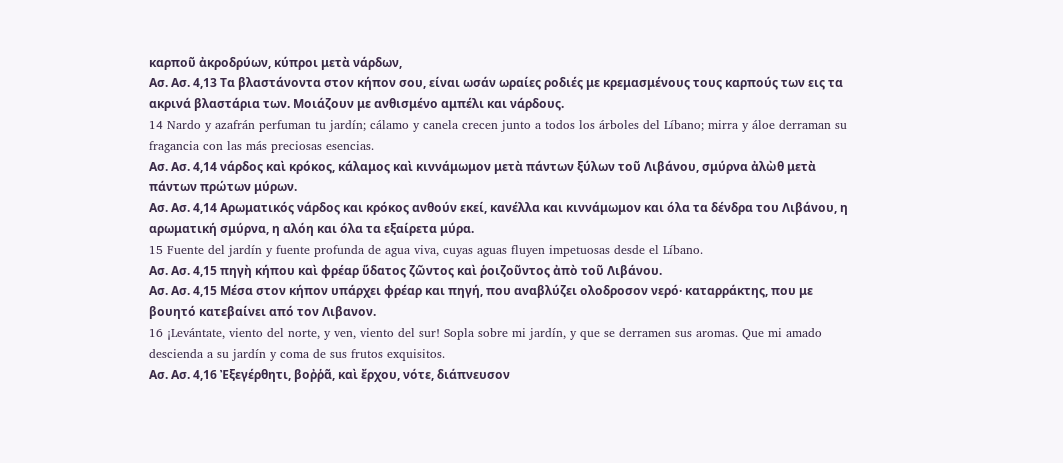καρποῦ ἀκροδρύων, κύπροι μετὰ νάρδων,
Ασ. Ασ. 4,13 Τα βλαστάνοντα στον κήπον σου, είναι ωσάν ωραίες ροδιές με κρεμασμένους τους καρπούς των εις τα ακρινά βλαστάρια των. Μοιάζουν με ανθισμένο αμπέλι και νάρδους.
14 Nardo y azafrán perfuman tu jardín; cálamo y canela crecen junto a todos los árboles del Líbano; mirra y áloe derraman su fragancia con las más preciosas esencias.
Ασ. Ασ. 4,14 νάρδος καὶ κρόκος, κάλαμος καὶ κιννάμωμον μετὰ πάντων ξύλων τοῦ Λιβάνου, σμύρνα ἀλὼθ μετὰ πάντων πρώτων μύρων.
Ασ. Ασ. 4,14 Αρωματικός νάρδος και κρόκος ανθούν εκεί, κανέλλα και κιννάμωμον και όλα τα δένδρα του Λιβάνου, η αρωματική σμύρνα, η αλόη και όλα τα εξαίρετα μύρα.
15 Fuente del jardín y fuente profunda de agua viva, cuyas aguas fluyen impetuosas desde el Líbano.
Ασ. Ασ. 4,15 πηγὴ κήπου καὶ φρέαρ ὕδατος ζῶντος καὶ ῥοιζοῦντος ἀπὸ τοῦ Λιβάνου.
Ασ. Ασ. 4,15 Μέσα στον κήπον υπάρχει φρέαρ και πηγή, που αναβλύζει ολοδροσον νερό· καταρράκτης, που με βουητό κατεβαίνει από τον Λιβανον.
16 ¡Levántate, viento del norte, y ven, viento del sur! Sopla sobre mi jardín, y que se derramen sus aromas. Que mi amado descienda a su jardín y coma de sus frutos exquisitos.
Ασ. Ασ. 4,16 Ἐξεγέρθητι, βοῤῥᾶ, καὶ ἔρχου, νότε, διάπνευσον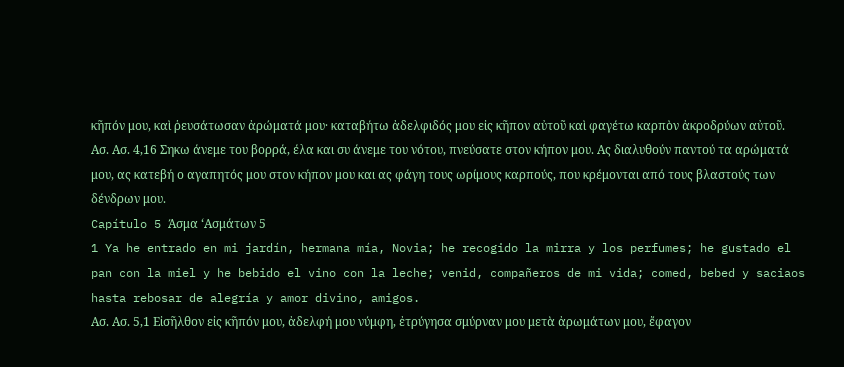κῆπόν μου, καὶ ῥευσάτωσαν ἀρώματά μου· καταβήτω ἀδελφιδός μου εἰς κῆπον αὐτοῦ καὶ φαγέτω καρπὸν ἀκροδρύων αὐτοῦ.
Ασ. Ασ. 4,16 Σηκω άνεμε του βορρά, έλα και συ άνεμε του νότου, πνεύσατε στον κήπον μου. Ας διαλυθούν παντού τα αρώματά μου, ας κατεβή ο αγαπητός μου στον κήπον μου και ας φάγη τους ωρίμους καρπούς, που κρέμονται από τους βλαστούς των δένδρων μου.
Capítulo 5 Άσμα ‘Ασμάτων 5
1 Ya he entrado en mi jardín, hermana mía, Novia; he recogido la mirra y los perfumes; he gustado el pan con la miel y he bebido el vino con la leche; venid, compañeros de mi vida; comed, bebed y saciaos hasta rebosar de alegría y amor divino, amigos.
Ασ. Ασ. 5,1 Εἰσῆλθον εἰς κῆπόν μου, ἀδελφή μου νύμφη, ἐτρύγησα σμύρναν μου μετὰ ἀρωμάτων μου, ἔφαγον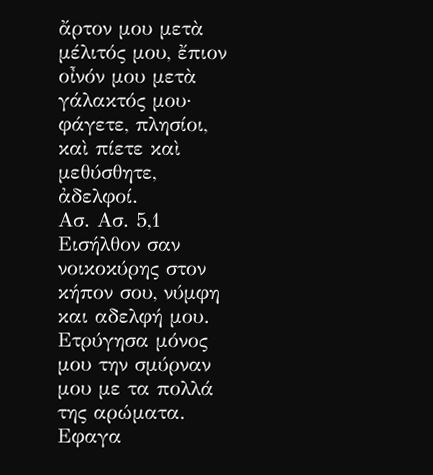ἄρτον μου μετὰ μέλιτός μου, ἔπιον οἶνόν μου μετὰ γάλακτός μου· φάγετε, πλησίοι, καὶ πίετε καὶ μεθύσθητε, ἀδελφοί.
Ασ. Ασ. 5,1 Εισήλθον σαν νοικοκύρης στον κήπον σου, νύμφη και αδελφή μου. Ετρύγησα μόνος μου την σμύρναν μου με τα πολλά της αρώματα. Εφαγα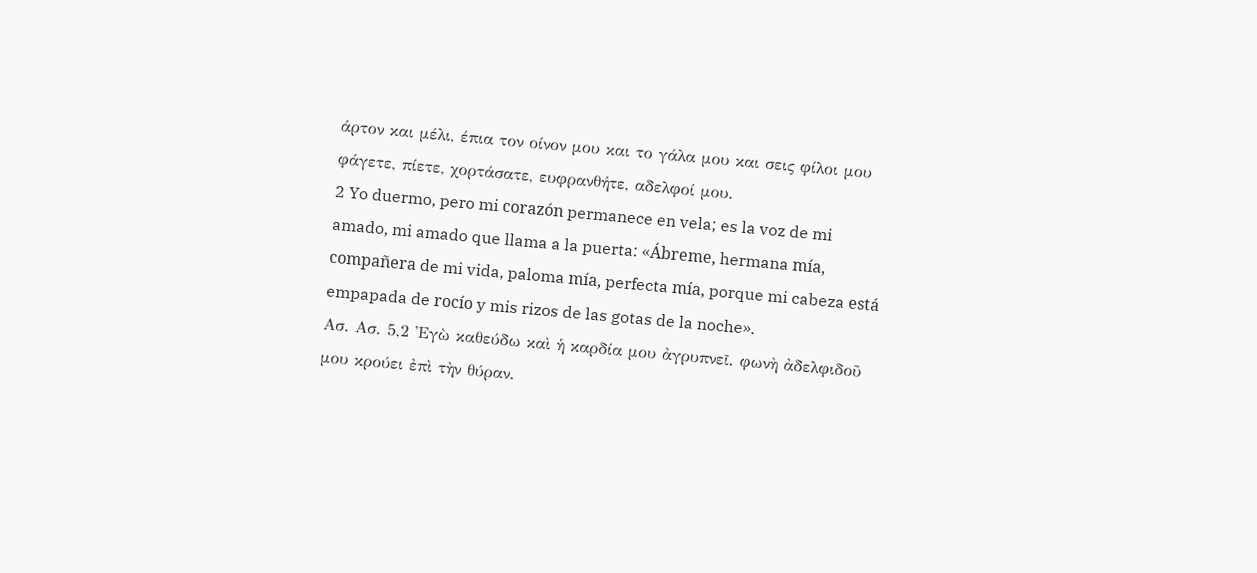άρτον και μέλι, έπια τον οίνον μου και το γάλα μου και σεις φίλοι μου φάγετε, πίετε, χορτάσατε, ευφρανθήτε, αδελφοί μου.
2 Yo duermo, pero mi corazón permanece en vela; es la voz de mi amado, mi amado que llama a la puerta: «Ábreme, hermana mía, compañera de mi vida, paloma mía, perfecta mía, porque mi cabeza está empapada de rocío y mis rizos de las gotas de la noche».
Ασ. Ασ. 5,2 Ἐγὼ καθεύδω καὶ ἡ καρδία μου ἀγρυπνεῖ. φωνὴ ἀδελφιδοῦ μου κρούει ἐπὶ τὴν θύραν.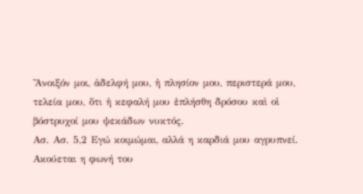Ἄνοιξόν μοι, ἀδελφή μου, ἡ πλησίον μου, περιστερά μου, τελεία μου, ὅτι ἡ κεφαλή μου ἐπλήσθη δρόσου καὶ οἱ βόστρυχοί μου ψεκάδων νυκτός.
Ασ. Ασ. 5,2 Εγώ κοιμώμαι, αλλά η καρδιά μου αγρυπνεί. Ακούεται η φωνή του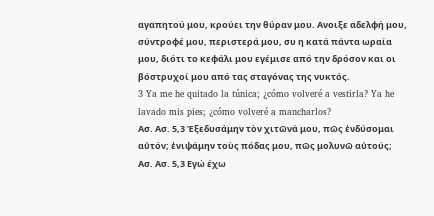αγαπητού μου, κρούει την θύραν μου. Ανοιξε αδελφή μου, σύντροφέ μου, περιστερά μου, συ η κατά πάντα ωραία μου, διότι το κεφάλι μου εγέμισε από την δρόσον και οι βόστρυχοί μου από τας σταγόνας της νυκτός.
3 Ya me he quitado la túnica; ¿cómo volveré a vestirla? Ya he lavado mis pies; ¿cómo volveré a mancharlos?
Ασ. Ασ. 5,3 Ἐξεδυσάμην τὸν χιτῶνά μου, πῶς ἐνδύσομαι αὐτόν; ἐνιψάμην τοὺς πόδας μου, πῶς μολυνῶ αὐτούς;
Ασ. Ασ. 5,3 Εγώ έχω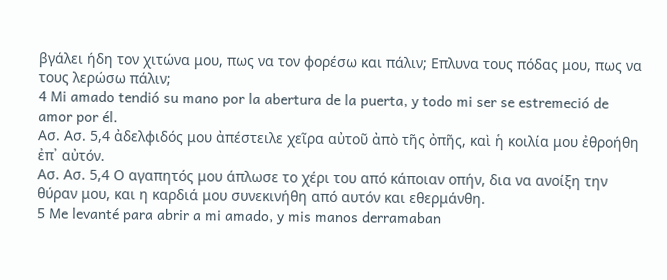βγάλει ήδη τον χιτώνα μου, πως να τον φορέσω και πάλιν; Επλυνα τους πόδας μου, πως να τους λερώσω πάλιν;
4 Mi amado tendió su mano por la abertura de la puerta, y todo mi ser se estremeció de amor por él.
Ασ. Ασ. 5,4 ἀδελφιδός μου ἀπέστειλε χεῖρα αὐτοῦ ἀπὸ τῆς ὀπῆς, καὶ ἡ κοιλία μου ἐθροήθη ἐπ᾿ αὐτόν.
Ασ. Ασ. 5,4 Ο αγαπητός μου άπλωσε το χέρι του από κάποιαν οπήν, δια να ανοίξη την θύραν μου, και η καρδιά μου συνεκινήθη από αυτόν και εθερμάνθη.
5 Me levanté para abrir a mi amado, y mis manos derramaban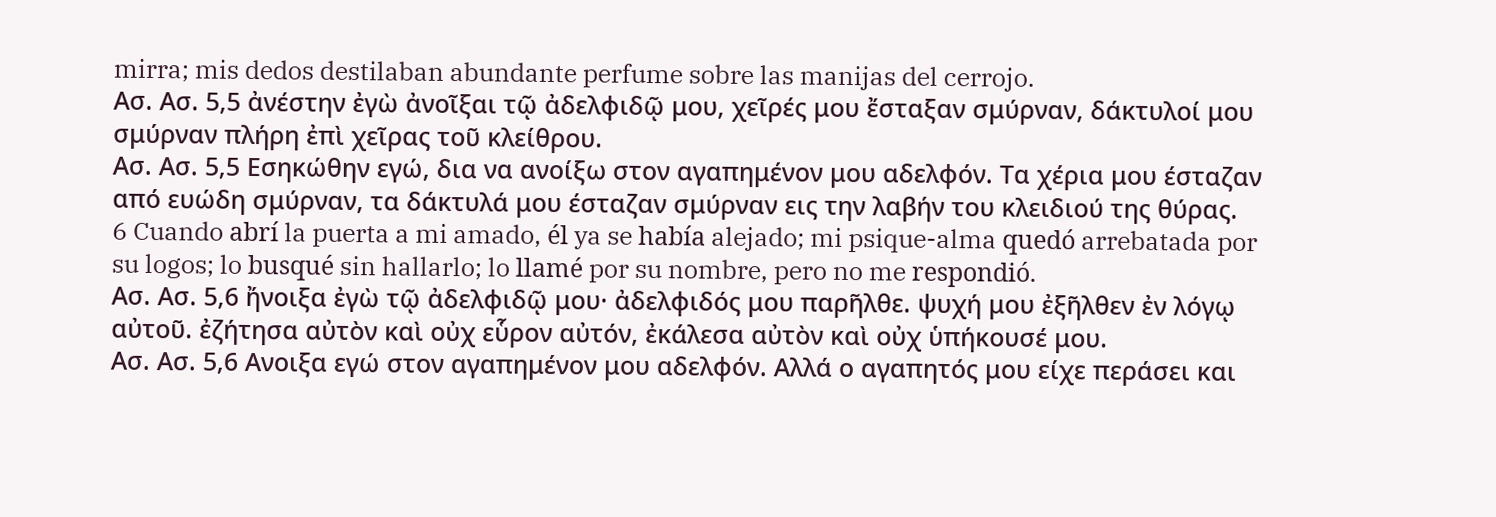mirra; mis dedos destilaban abundante perfume sobre las manijas del cerrojo.
Ασ. Ασ. 5,5 ἀνέστην ἐγὼ ἀνοῖξαι τῷ ἀδελφιδῷ μου, χεῖρές μου ἔσταξαν σμύρναν, δάκτυλοί μου σμύρναν πλήρη ἐπὶ χεῖρας τοῦ κλείθρου.
Ασ. Ασ. 5,5 Εσηκώθην εγώ, δια να ανοίξω στον αγαπημένον μου αδελφόν. Τα χέρια μου έσταζαν από ευώδη σμύρναν, τα δάκτυλά μου έσταζαν σμύρναν εις την λαβήν του κλειδιού της θύρας.
6 Cuando abrí la puerta a mi amado, él ya se había alejado; mi psique-alma quedó arrebatada por su logos; lo busqué sin hallarlo; lo llamé por su nombre, pero no me respondió.
Ασ. Ασ. 5,6 ἤνοιξα ἐγὼ τῷ ἀδελφιδῷ μου· ἀδελφιδός μου παρῆλθε. ψυχή μου ἐξῆλθεν ἐν λόγῳ αὐτοῦ. ἐζήτησα αὐτὸν καὶ οὐχ εὗρον αὐτόν, ἐκάλεσα αὐτὸν καὶ οὐχ ὑπήκουσέ μου.
Ασ. Ασ. 5,6 Ανοιξα εγώ στον αγαπημένον μου αδελφόν. Αλλά ο αγαπητός μου είχε περάσει και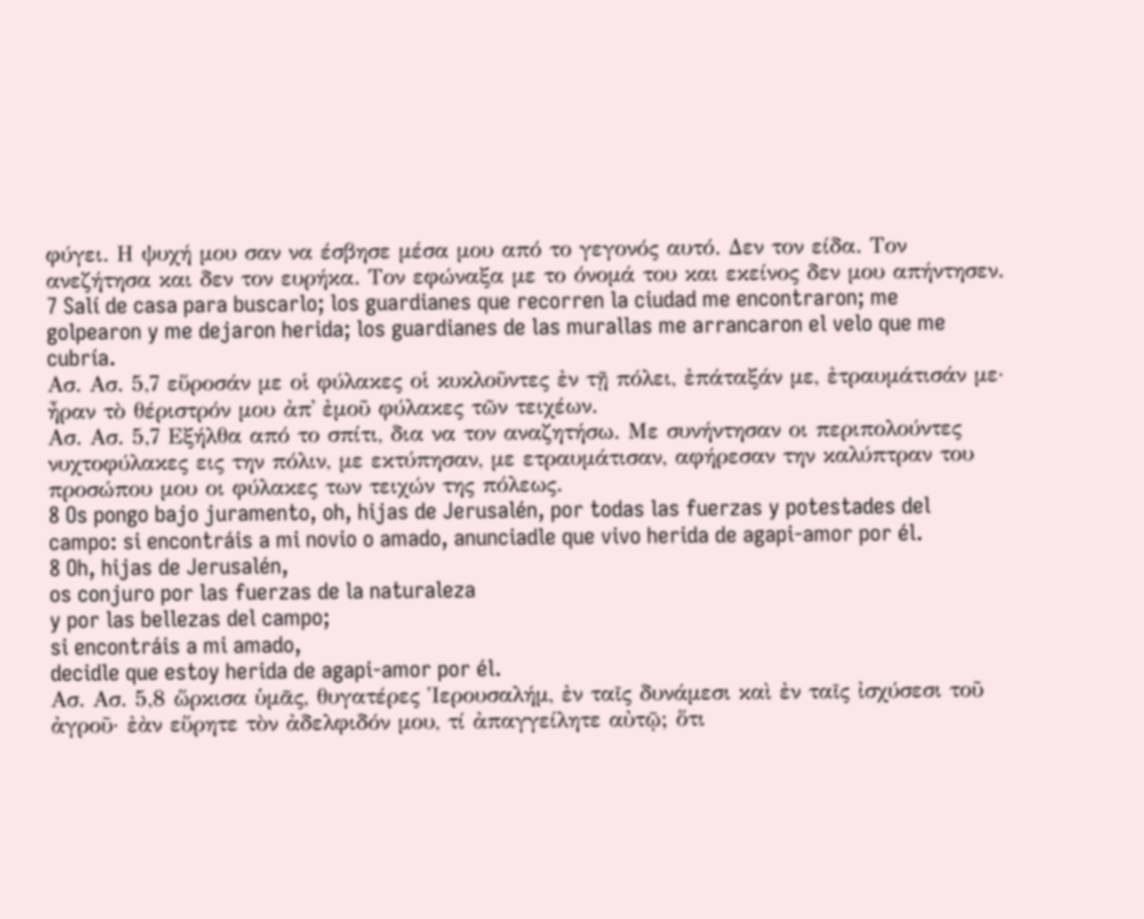φύγει. Η ψυχή μου σαν να έσβησε μέσα μου από το γεγονός αυτό. Δεν τον είδα. Τον ανεζήτησα και δεν τον ευρήκα. Τον εφώναξα με το όνομά του και εκείνος δεν μου απήντησεν.
7 Salí de casa para buscarlo; los guardianes que recorren la ciudad me encontraron; me golpearon y me dejaron herida; los guardianes de las murallas me arrancaron el velo que me cubría.
Ασ. Ασ. 5,7 εὕροσάν με οἱ φύλακες οἱ κυκλοῦντες ἐν τῇ πόλει, ἐπάταξάν με, ἐτραυμάτισάν με· ἦραν τὸ θέριστρόν μου ἀπ᾿ ἐμοῦ φύλακες τῶν τειχέων.
Ασ. Ασ. 5,7 Εξήλθα από το σπίτι, δια να τον αναζητήσω. Με συνήντησαν οι περιπολούντες νυχτοφύλακες εις την πόλιν, με εκτύπησαν, με ετραυμάτισαν, αφήρεσαν την καλύπτραν του προσώπου μου οι φύλακες των τειχών της πόλεως.
8 Os pongo bajo juramento, oh, hijas de Jerusalén, por todas las fuerzas y potestades del campo: si encontráis a mi novio o amado, anunciadle que vivo herida de agapi-amor por él.
8 Oh, hijas de Jerusalén,
os conjuro por las fuerzas de la naturaleza
y por las bellezas del campo;
si encontráis a mi amado,
decidle que estoy herida de agapi-amor por él.
Ασ. Ασ. 5,8 ὥρκισα ὑμᾶς, θυγατέρες Ἱερουσαλήμ, ἐν ταῖς δυνάμεσι καὶ ἐν ταῖς ἰσχύσεσι τοῦ ἀγροῦ· ἐὰν εὕρητε τὸν ἀδελφιδόν μου, τί ἀπαγγείλητε αὐτῷ; ὅτι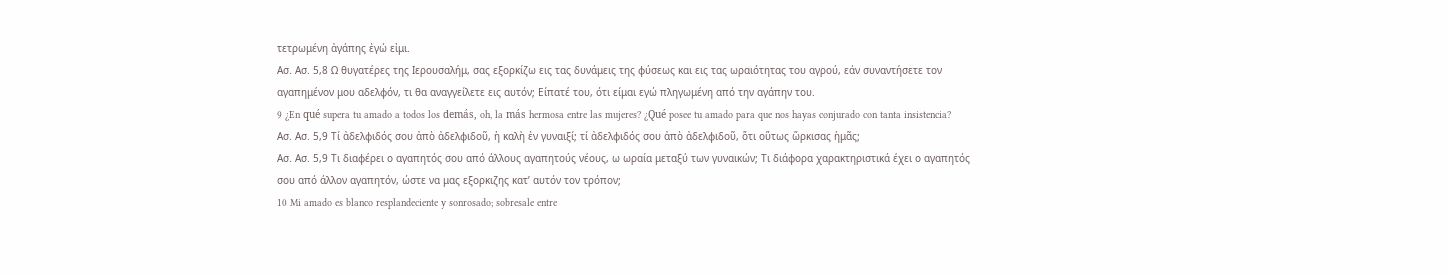τετρωμένη ἀγάπης ἐγώ εἰμι.
Ασ. Ασ. 5,8 Ω θυγατέρες της Ιερουσαλήμ, σας εξορκίζω εις τας δυνάμεις της φύσεως και εις τας ωραιότητας του αγρού, εάν συναντήσετε τον αγαπημένον μου αδελφόν, τι θα αναγγείλετε εις αυτόν; Είπατέ του, ότι είμαι εγώ πληγωμένη από την αγάπην του.
9 ¿En qué supera tu amado a todos los demás, oh, la más hermosa entre las mujeres? ¿Qué posee tu amado para que nos hayas conjurado con tanta insistencia?
Ασ. Ασ. 5,9 Τί ἀδελφιδός σου ἀπὸ ἀδελφιδοῦ, ἡ καλὴ ἐν γυναιξί; τί ἀδελφιδός σου ἀπὸ ἀδελφιδοῦ, ὅτι οὕτως ὥρκισας ἡμᾶς;
Ασ. Ασ. 5,9 Τι διαφέρει ο αγαπητός σου από άλλους αγαπητούς νέους, ω ωραία μεταξύ των γυναικών; Τι διάφορα χαρακτηριστικά έχει ο αγαπητός σου από άλλον αγαπητόν, ώστε να μας εξορκιζης κατ’ αυτόν τον τρόπον;
10 Mi amado es blanco resplandeciente y sonrosado; sobresale entre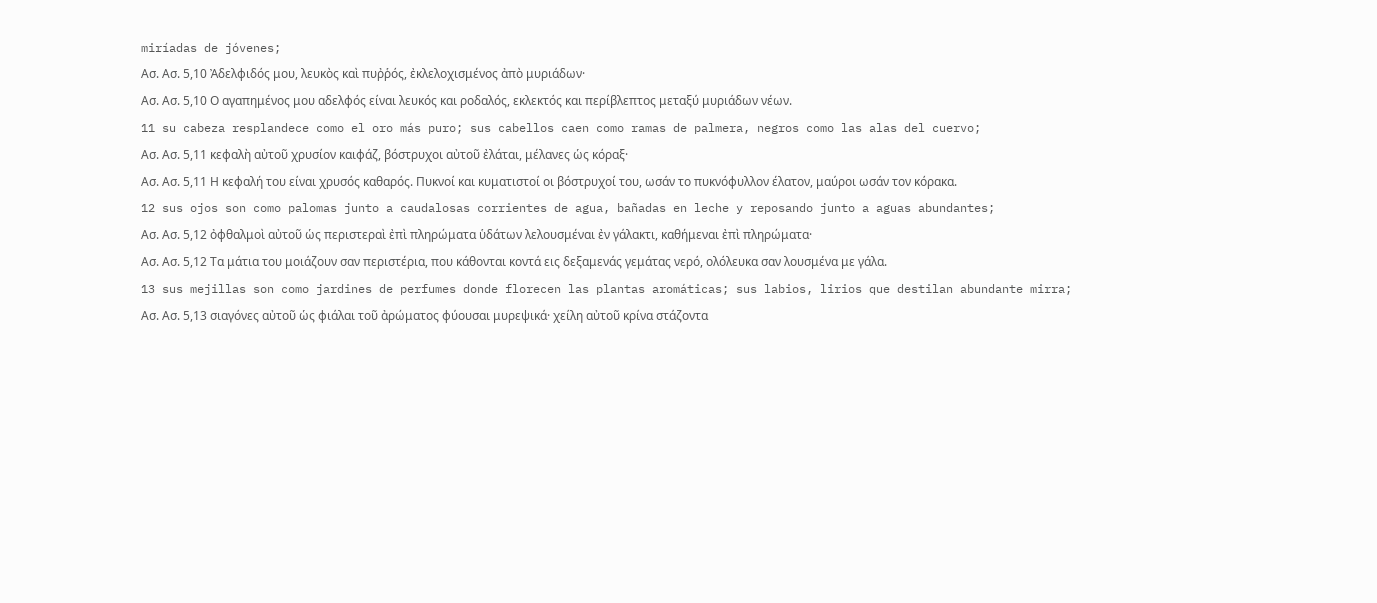miríadas de jóvenes;
Ασ. Ασ. 5,10 Ἀδελφιδός μου, λευκὸς καὶ πυῤῥός, ἐκλελοχισμένος ἀπὸ μυριάδων·
Ασ. Ασ. 5,10 Ο αγαπημένος μου αδελφός είναι λευκός και ροδαλός, εκλεκτός και περίβλεπτος μεταξύ μυριάδων νέων.
11 su cabeza resplandece como el oro más puro; sus cabellos caen como ramas de palmera, negros como las alas del cuervo;
Ασ. Ασ. 5,11 κεφαλὴ αὐτοῦ χρυσίον καιφάζ, βόστρυχοι αὐτοῦ ἐλάται, μέλανες ὡς κόραξ·
Ασ. Ασ. 5,11 Η κεφαλή του είναι χρυσός καθαρός. Πυκνοί και κυματιστοί οι βόστρυχοί του, ωσάν το πυκνόφυλλον έλατον, μαύροι ωσάν τον κόρακα.
12 sus ojos son como palomas junto a caudalosas corrientes de agua, bañadas en leche y reposando junto a aguas abundantes;
Ασ. Ασ. 5,12 ὀφθαλμοὶ αὐτοῦ ὡς περιστεραὶ ἐπὶ πληρώματα ὑδάτων λελουσμέναι ἐν γάλακτι, καθήμεναι ἐπὶ πληρώματα·
Ασ. Ασ. 5,12 Τα μάτια του μοιάζουν σαν περιστέρια, που κάθονται κοντά εις δεξαμενάς γεμάτας νερό, ολόλευκα σαν λουσμένα με γάλα.
13 sus mejillas son como jardines de perfumes donde florecen las plantas aromáticas; sus labios, lirios que destilan abundante mirra;
Ασ. Ασ. 5,13 σιαγόνες αὐτοῦ ὡς φιάλαι τοῦ ἀρώματος φύουσαι μυρεψικά· χείλη αὐτοῦ κρίνα στάζοντα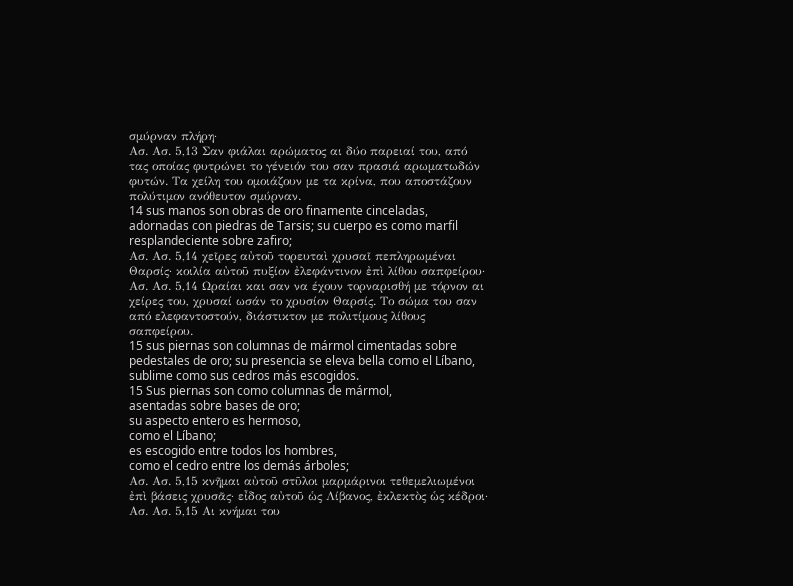σμύρναν πλήρη·
Ασ. Ασ. 5,13 Σαν φιάλαι αρώματος αι δύο παρειαί του, από τας οποίας φυτρώνει το γένειόν του σαν πρασιά αρωματωδών φυτών. Τα χείλη του ομοιάζουν με τα κρίνα, που αποστάζουν πολύτιμον ανόθευτον σμύρναν.
14 sus manos son obras de oro finamente cinceladas, adornadas con piedras de Tarsis; su cuerpo es como marfil resplandeciente sobre zafiro;
Ασ. Ασ. 5,14 χεῖρες αὐτοῦ τορευταὶ χρυσαῖ πεπληρωμέναι Θαρσίς· κοιλία αὐτοῦ πυξίον ἐλεφάντινον ἐπὶ λίθου σαπφείρου·
Ασ. Ασ. 5,14 Ωραίαι και σαν να έχουν τορναρισθή με τόρνον αι χείρες του, χρυσαί ωσάν το χρυσίον Θαρσίς. Το σώμα του σαν από ελεφαντοστούν, διάστικτον με πολιτίμους λίθους σαπφείρου.
15 sus piernas son columnas de mármol cimentadas sobre pedestales de oro; su presencia se eleva bella como el Líbano, sublime como sus cedros más escogidos.
15 Sus piernas son como columnas de mármol,
asentadas sobre bases de oro;
su aspecto entero es hermoso,
como el Líbano;
es escogido entre todos los hombres,
como el cedro entre los demás árboles;
Ασ. Ασ. 5,15 κνῆμαι αὐτοῦ στῦλοι μαρμάρινοι τεθεμελιωμένοι ἐπὶ βάσεις χρυσᾶς· εἶδος αὐτοῦ ὡς Λίβανος, ἐκλεκτὸς ὡς κέδροι·
Ασ. Ασ. 5,15 Αι κνήμαι του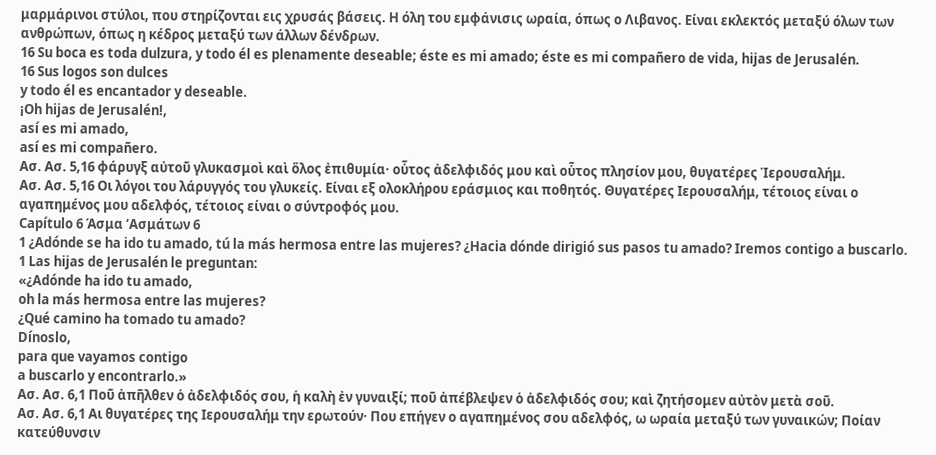μαρμάρινοι στύλοι, που στηρίζονται εις χρυσάς βάσεις. Η όλη του εμφάνισις ωραία, όπως ο Λιβανος. Είναι εκλεκτός μεταξύ όλων των ανθρώπων, όπως η κέδρος μεταξύ των άλλων δένδρων.
16 Su boca es toda dulzura, y todo él es plenamente deseable; éste es mi amado; éste es mi compañero de vida, hijas de Jerusalén.
16 Sus logos son dulces
y todo él es encantador y deseable.
¡Oh hijas de Jerusalén!,
así es mi amado,
así es mi compañero.
Ασ. Ασ. 5,16 φάρυγξ αὐτοῦ γλυκασμοὶ καὶ ὅλος ἐπιθυμία· οὗτος ἀδελφιδός μου καὶ οὗτος πλησίον μου, θυγατέρες Ἱερουσαλήμ.
Ασ. Ασ. 5,16 Οι λόγοι του λάρυγγός του γλυκείς. Είναι εξ ολοκλήρου εράσμιος και ποθητός. Θυγατέρες Ιερουσαλήμ, τέτοιος είναι ο αγαπημένος μου αδελφός, τέτοιος είναι ο σύντροφός μου.
Capítulo 6 Άσμα ‘Ασμάτων 6
1 ¿Adónde se ha ido tu amado, tú la más hermosa entre las mujeres? ¿Hacia dónde dirigió sus pasos tu amado? Iremos contigo a buscarlo.
1 Las hijas de Jerusalén le preguntan:
«¿Adónde ha ido tu amado,
oh la más hermosa entre las mujeres?
¿Qué camino ha tomado tu amado?
Dínoslo,
para que vayamos contigo
a buscarlo y encontrarlo.»
Ασ. Ασ. 6,1 Ποῦ ἀπῆλθεν ὁ ἀδελφιδός σου, ἡ καλὴ ἐν γυναιξί; ποῦ ἀπέβλεψεν ὁ ἀδελφιδός σου; καὶ ζητήσομεν αὐτὸν μετὰ σοῦ.
Ασ. Ασ. 6,1 Αι θυγατέρες της Ιερουσαλήμ την ερωτούν· Που επήγεν ο αγαπημένος σου αδελφός, ω ωραία μεταξύ των γυναικών; Ποίαν κατεύθυνσιν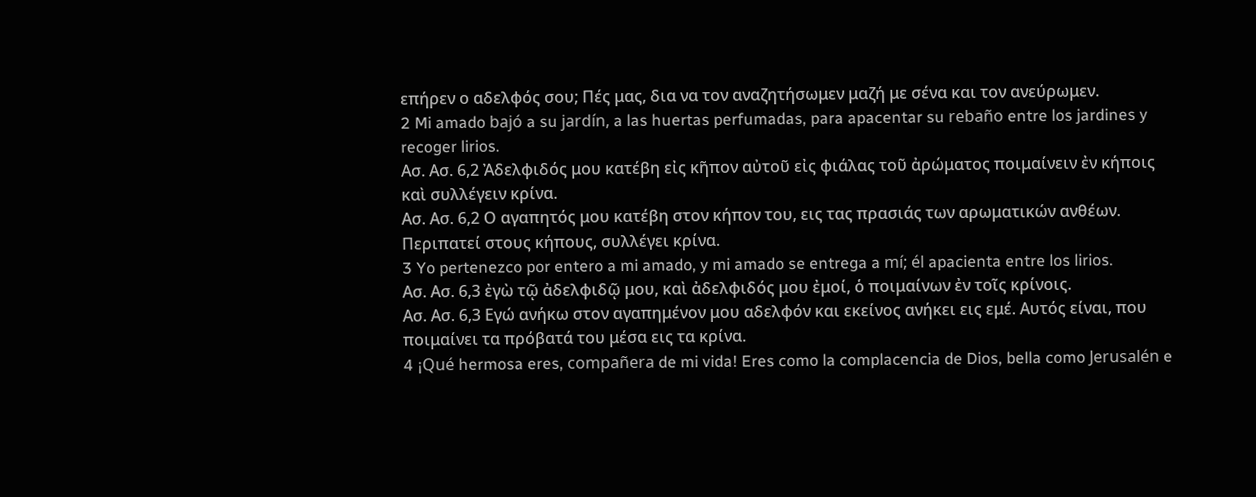επήρεν ο αδελφός σου; Πές μας, δια να τον αναζητήσωμεν μαζή με σένα και τον ανεύρωμεν.
2 Mi amado bajó a su jardín, a las huertas perfumadas, para apacentar su rebaño entre los jardines y recoger lirios.
Ασ. Ασ. 6,2 Ἀδελφιδός μου κατέβη εἰς κῆπον αὐτοῦ εἰς φιάλας τοῦ ἀρώματος ποιμαίνειν ἐν κήποις καὶ συλλέγειν κρίνα.
Ασ. Ασ. 6,2 Ο αγαπητός μου κατέβη στον κήπον του, εις τας πρασιάς των αρωματικών ανθέων. Περιπατεί στους κήπους, συλλέγει κρίνα.
3 Yo pertenezco por entero a mi amado, y mi amado se entrega a mí; él apacienta entre los lirios.
Ασ. Ασ. 6,3 ἐγὼ τῷ ἀδελφιδῷ μου, καὶ ἀδελφιδός μου ἐμοί, ὁ ποιμαίνων ἐν τοῖς κρίνοις.
Ασ. Ασ. 6,3 Εγώ ανήκω στον αγαπημένον μου αδελφόν και εκείνος ανήκει εις εμέ. Αυτός είναι, που ποιμαίνει τα πρόβατά του μέσα εις τα κρίνα.
4 ¡Qué hermosa eres, compañera de mi vida! Eres como la complacencia de Dios, bella como Jerusalén e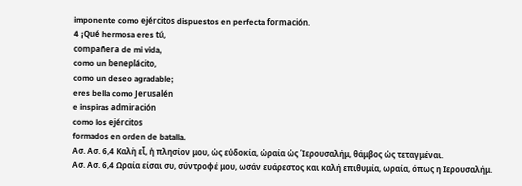imponente como ejércitos dispuestos en perfecta formación.
4 ¡Qué hermosa eres tú,
compañera de mi vida,
como un beneplácito,
como un deseo agradable;
eres bella como Jerusalén
e inspiras admiración
como los ejércitos
formados en orden de batalla.
Ασ. Ασ. 6,4 Καλὴ εἶ, ἡ πλησίον μου, ὡς εὐδοκία, ὡραία ὡς Ἱερουσαλήμ, θάμβος ὡς τεταγμέναι.
Ασ. Ασ. 6,4 Ωραία είσαι συ, σύντροφέ μου, ωσάν ευάρεστος και καλή επιθυμία, ωραία, όπως η Ιερουσαλήμ.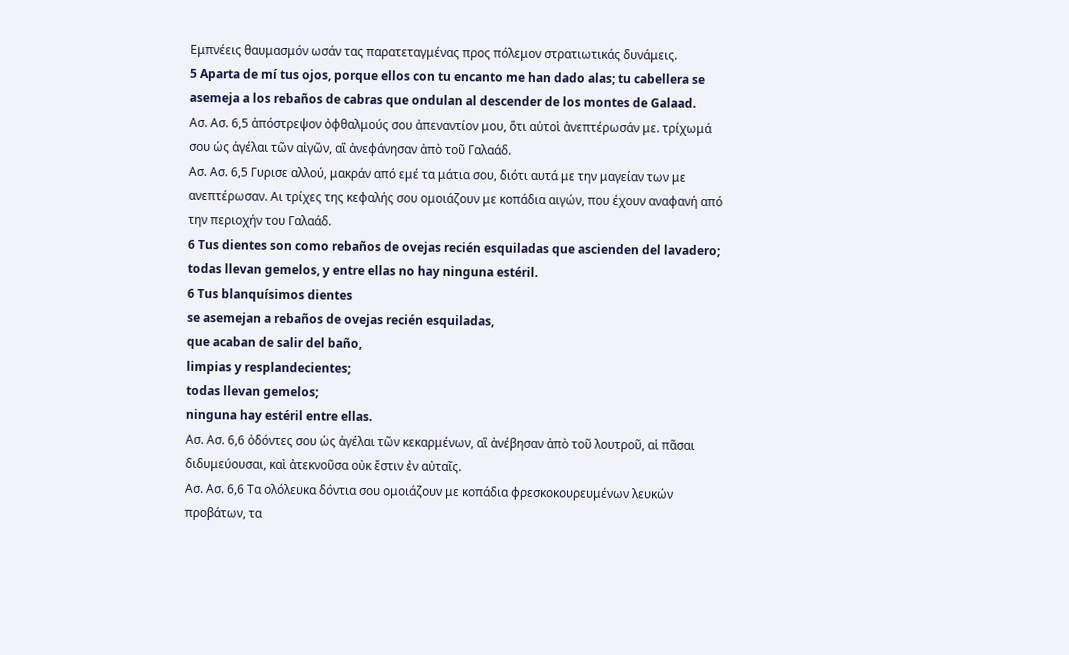Εμπνέεις θαυμασμόν ωσάν τας παρατεταγμένας προς πόλεμον στρατιωτικάς δυνάμεις.
5 Aparta de mí tus ojos, porque ellos con tu encanto me han dado alas; tu cabellera se asemeja a los rebaños de cabras que ondulan al descender de los montes de Galaad.
Ασ. Ασ. 6,5 ἀπόστρεψον ὀφθαλμούς σου ἀπεναντίον μου, ὅτι αὐτοὶ ἀνεπτέρωσάν με. τρίχωμά σου ὡς ἀγέλαι τῶν αἰγῶν, αἳ ἀνεφάνησαν ἀπὸ τοῦ Γαλαάδ.
Ασ. Ασ. 6,5 Γυρισε αλλού, μακράν από εμέ τα μάτια σου, διότι αυτά με την μαγείαν των με ανεπτέρωσαν. Αι τρίχες της κεφαλής σου ομοιάζουν με κοπάδια αιγών, που έχουν αναφανή από την περιοχήν του Γαλαάδ.
6 Tus dientes son como rebaños de ovejas recién esquiladas que ascienden del lavadero; todas llevan gemelos, y entre ellas no hay ninguna estéril.
6 Tus blanquísimos dientes
se asemejan a rebaños de ovejas recién esquiladas,
que acaban de salir del baño,
limpias y resplandecientes;
todas llevan gemelos;
ninguna hay estéril entre ellas.
Ασ. Ασ. 6,6 ὀδόντες σου ὡς ἀγέλαι τῶν κεκαρμένων, αἳ ἀνέβησαν ἀπὸ τοῦ λουτροῦ, αἱ πᾶσαι διδυμεύουσαι, καὶ ἀτεκνοῦσα οὐκ ἔστιν ἐν αὐταῖς.
Ασ. Ασ. 6,6 Τα ολόλευκα δόντια σου ομοιάζουν με κοπάδια φρεσκοκουρευμένων λευκών προβάτων, τα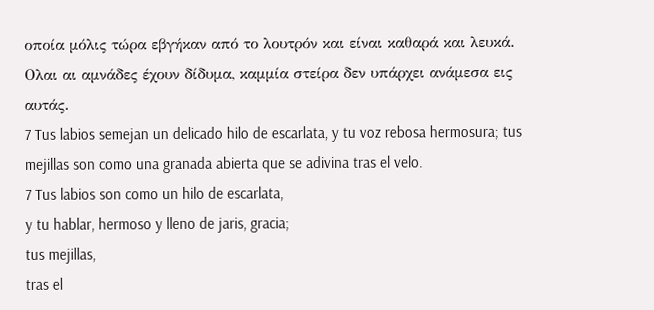οποία μόλις τώρα εβγήκαν από το λουτρόν και είναι καθαρά και λευκά. Ολαι αι αμνάδες έχουν δίδυμα, καμμία στείρα δεν υπάρχει ανάμεσα εις αυτάς.
7 Tus labios semejan un delicado hilo de escarlata, y tu voz rebosa hermosura; tus mejillas son como una granada abierta que se adivina tras el velo.
7 Tus labios son como un hilo de escarlata,
y tu hablar, hermoso y lleno de jaris, gracia;
tus mejillas,
tras el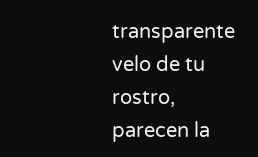transparente velo de tu rostro,
parecen la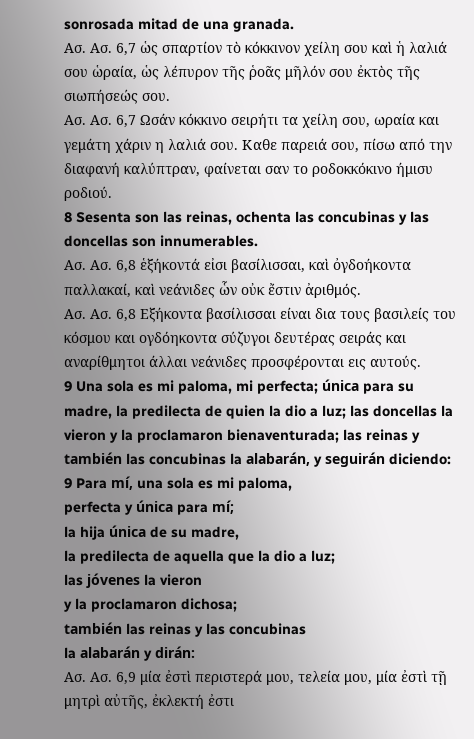sonrosada mitad de una granada.
Ασ. Ασ. 6,7 ὡς σπαρτίον τὸ κόκκινον χείλη σου καὶ ἡ λαλιά σου ὡραία, ὡς λέπυρον τῆς ῥοᾶς μῆλόν σου ἐκτὸς τῆς σιωπήσεώς σου.
Ασ. Ασ. 6,7 Ωσάν κόκκινο σειρήτι τα χείλη σου, ωραία και γεμάτη χάριν η λαλιά σου. Καθε παρειά σου, πίσω από την διαφανή καλύπτραν, φαίνεται σαν το ροδοκκόκινο ήμισυ ροδιού.
8 Sesenta son las reinas, ochenta las concubinas y las doncellas son innumerables.
Ασ. Ασ. 6,8 ἑξήκοντά εἰσι βασίλισσαι, καὶ ὀγδοήκοντα παλλακαί, καὶ νεάνιδες ὧν οὐκ ἔστιν ἀριθμός.
Ασ. Ασ. 6,8 Εξήκοντα βασίλισσαι είναι δια τους βασιλείς του κόσμου και ογδόηκοντα σύζυγοι δευτέρας σειράς και αναρίθμητοι άλλαι νεάνιδες προσφέρονται εις αυτούς.
9 Una sola es mi paloma, mi perfecta; única para su madre, la predilecta de quien la dio a luz; las doncellas la vieron y la proclamaron bienaventurada; las reinas y también las concubinas la alabarán, y seguirán diciendo:
9 Para mí, una sola es mi paloma,
perfecta y única para mí;
la hija única de su madre,
la predilecta de aquella que la dio a luz;
las jóvenes la vieron
y la proclamaron dichosa;
también las reinas y las concubinas
la alabarán y dirán:
Ασ. Ασ. 6,9 μία ἐστὶ περιστερά μου, τελεία μου, μία ἐστὶ τῇ μητρὶ αὐτῆς, ἐκλεκτή ἐστι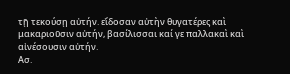τῇ τεκούσῃ αὐτήν. εἴδοσαν αὐτὴν θυγατέρες καὶ μακαριοῦσιν αὐτήν, βασίλισσαι καί γε παλλακαὶ καὶ αἰνέσουσιν αὐτήν.
Ασ.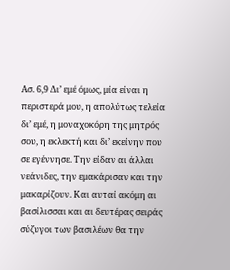Ασ. 6,9 Δι’ εμέ όμως, μία είναι η περιστερά μου, η απολύτως τελεία δι’ εμέ, η μοναχοκόρη της μητρός σου, η εκλεκτή και δι’ εκείνην που σε εγέννησε. Την είδαν αι άλλαι νεάνιδες, την εμακάρισαν και την μακαρίζουν. Και αυταί ακόμη αι βασίλισσαι και αι δευτέρας σειράς σύζυγοι των βασιλέων θα την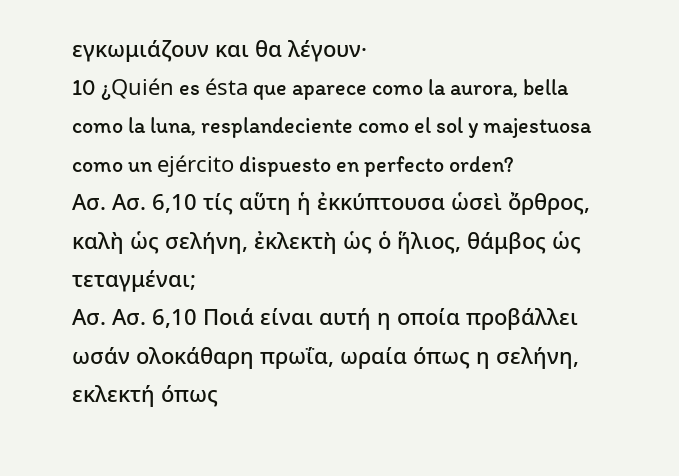εγκωμιάζουν και θα λέγουν·
10 ¿Quién es ésta que aparece como la aurora, bella como la luna, resplandeciente como el sol y majestuosa como un ejército dispuesto en perfecto orden?
Ασ. Ασ. 6,10 τίς αὕτη ἡ ἐκκύπτουσα ὡσεὶ ὄρθρος, καλὴ ὡς σελήνη, ἐκλεκτὴ ὡς ὁ ἥλιος, θάμβος ὡς τεταγμέναι;
Ασ. Ασ. 6,10 Ποιά είναι αυτή η οποία προβάλλει ωσάν ολοκάθαρη πρωΐα, ωραία όπως η σελήνη, εκλεκτή όπως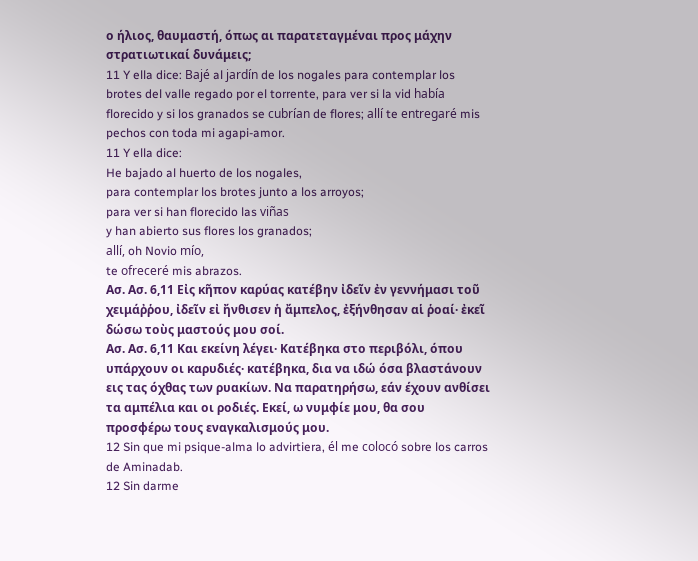ο ήλιος, θαυμαστή, όπως αι παρατεταγμέναι προς μάχην στρατιωτικαί δυνάμεις;
11 Y ella dice: Bajé al jardín de los nogales para contemplar los brotes del valle regado por el torrente, para ver si la vid había florecido y si los granados se cubrían de flores; allí te entregaré mis pechos con toda mi agapi-amor.
11 Y ella dice:
He bajado al huerto de los nogales,
para contemplar los brotes junto a los arroyos;
para ver si han florecido las viñas
y han abierto sus flores los granados;
allí, oh Novio mío,
te ofreceré mis abrazos.
Ασ. Ασ. 6,11 Εἰς κῆπον καρύας κατέβην ἰδεῖν ἐν γεννήμασι τοῦ χειμάῤῥου, ἰδεῖν εἰ ἤνθισεν ἡ ἄμπελος, ἐξήνθησαν αἱ ῥοαί· ἐκεῖ δώσω τοὺς μαστούς μου σοί.
Ασ. Ασ. 6,11 Και εκείνη λέγει· Κατέβηκα στο περιβόλι, όπου υπάρχουν οι καρυδιές· κατέβηκα, δια να ιδώ όσα βλαστάνουν εις τας όχθας των ρυακίων. Να παρατηρήσω, εάν έχουν ανθίσει τα αμπέλια και οι ροδιές. Εκεί, ω νυμφίε μου, θα σου προσφέρω τους εναγκαλισμούς μου.
12 Sin que mi psique-alma lo advirtiera, él me colocó sobre los carros de Aminadab.
12 Sin darme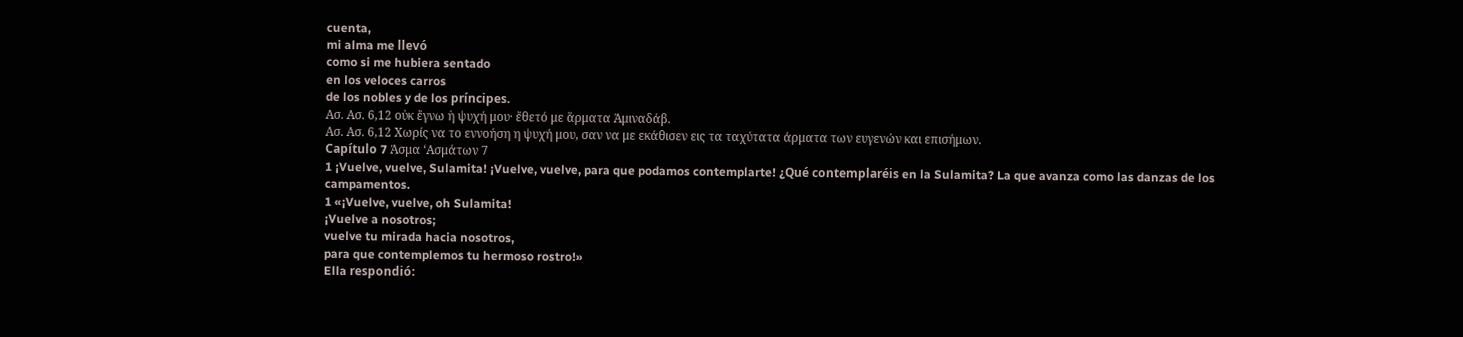cuenta,
mi alma me llevó
como si me hubiera sentado
en los veloces carros
de los nobles y de los príncipes.
Ασ. Ασ. 6,12 οὐκ ἔγνω ἡ ψυχή μου· ἔθετό με ἅρματα Ἀμιναδάβ.
Ασ. Ασ. 6,12 Χωρίς να το εννοήση η ψυχή μου, σαν να με εκάθισεν εις τα ταχύτατα άρματα των ευγενών και επισήμων.
Capítulo 7 Άσμα ‘Ασμάτων 7
1 ¡Vuelve, vuelve, Sulamita! ¡Vuelve, vuelve, para que podamos contemplarte! ¿Qué contemplaréis en la Sulamita? La que avanza como las danzas de los campamentos.
1 «¡Vuelve, vuelve, oh Sulamita!
¡Vuelve a nosotros;
vuelve tu mirada hacia nosotros,
para que contemplemos tu hermoso rostro!»
Ella respondió: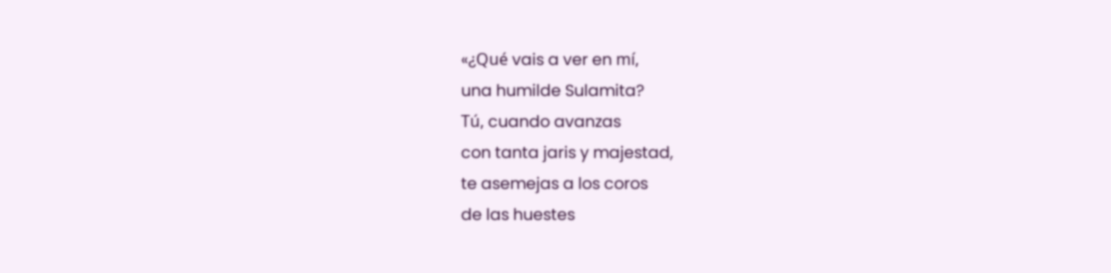«¿Qué vais a ver en mí,
una humilde Sulamita?
Tú, cuando avanzas
con tanta jaris y majestad,
te asemejas a los coros
de las huestes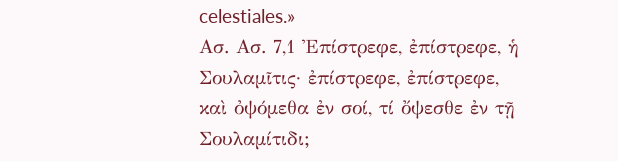celestiales.»
Ασ. Ασ. 7,1 Ἐπίστρεφε, ἐπίστρεφε, ἡ Σουλαμῖτις· ἐπίστρεφε, ἐπίστρεφε, καὶ ὀψόμεθα ἐν σοί, τί ὄψεσθε ἐν τῇ Σουλαμίτιδι;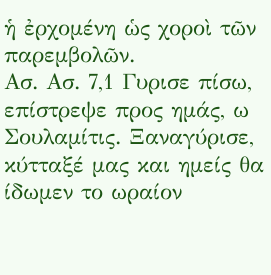ἡ ἐρχομένη ὡς χοροὶ τῶν παρεμβολῶν.
Ασ. Ασ. 7,1 Γυρισε πίσω, επίστρεψε προς ημάς, ω Σουλαμίτις. Ξαναγύρισε, κύτταξέ μας και ημείς θα ίδωμεν το ωραίον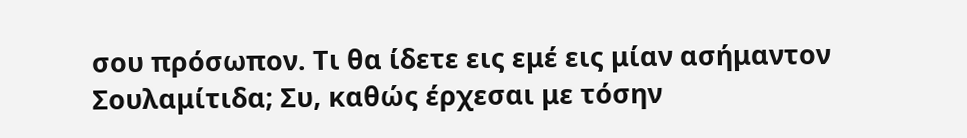σου πρόσωπον. Τι θα ίδετε εις εμέ εις μίαν ασήμαντον Σουλαμίτιδα; Συ, καθώς έρχεσαι με τόσην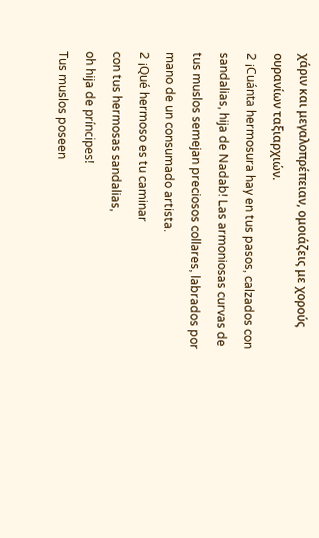χάριν και μεγαλοπρέπειαν, ομοιάζεις με χορούς ουρανίων ταξιαρχιών.
2 ¡Cuánta hermosura hay en tus pasos, calzados con sandalias, hija de Nadab! Las armoniosas curvas de tus muslos semejan preciosos collares, labrados por mano de un consumado artista.
2 ¡Qué hermoso es tu caminar
con tus hermosas sandalias,
oh hija de príncipes!
Tus muslos poseen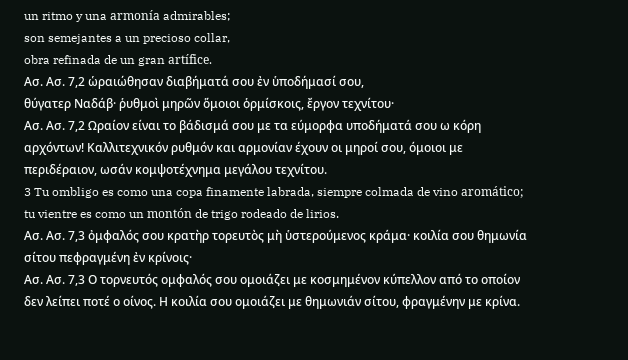un ritmo y una armonía admirables;
son semejantes a un precioso collar,
obra refinada de un gran artífice.
Ασ. Ασ. 7,2 ὡραιώθησαν διαβήματά σου ἐν ὑποδήμασί σου,
θύγατερ Ναδάβ· ῥυθμοὶ μηρῶν ὅμοιοι ὁρμίσκοις, ἔργον τεχνίτου·
Ασ. Ασ. 7,2 Ωραίον είναι το βάδισμά σου με τα εύμορφα υποδήματά σου ω κόρη αρχόντων! Καλλιτεχνικόν ρυθμόν και αρμονίαν έχουν οι μηροί σου, όμοιοι με περιδέραιον, ωσάν κομψοτέχνημα μεγάλου τεχνίτου.
3 Tu ombligo es como una copa finamente labrada, siempre colmada de vino aromático; tu vientre es como un montón de trigo rodeado de lirios.
Ασ. Ασ. 7,3 ὀμφαλός σου κρατὴρ τορευτὸς μὴ ὑστερούμενος κράμα· κοιλία σου θημωνία σίτου πεφραγμένη ἐν κρίνοις·
Ασ. Ασ. 7,3 Ο τορνευτός ομφαλός σου ομοιάζει με κοσμημένον κύπελλον από το οποίον δεν λείπει ποτέ ο οίνος. Η κοιλία σου ομοιάζει με θημωνιάν σίτου, φραγμένην με κρίνα.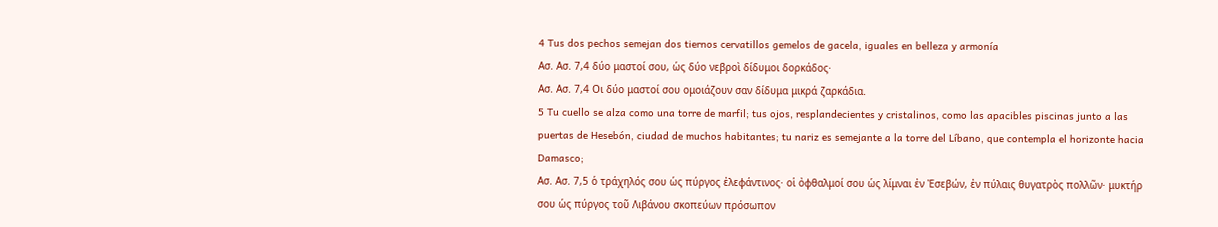4 Tus dos pechos semejan dos tiernos cervatillos gemelos de gacela, iguales en belleza y armonía
Ασ. Ασ. 7,4 δύο μαστοί σου, ὡς δύο νεβροὶ δίδυμοι δορκάδος·
Ασ. Ασ. 7,4 Οι δύο μαστοί σου ομοιάζουν σαν δίδυμα μικρά ζαρκάδια.
5 Tu cuello se alza como una torre de marfil; tus ojos, resplandecientes y cristalinos, como las apacibles piscinas junto a las puertas de Hesebón, ciudad de muchos habitantes; tu nariz es semejante a la torre del Líbano, que contempla el horizonte hacia Damasco;
Ασ. Ασ. 7,5 ὁ τράχηλός σου ὡς πύργος ἐλεφάντινος· οἱ ὀφθαλμοί σου ὡς λίμναι ἐν Ἐσεβών, ἐν πύλαις θυγατρὸς πολλῶν· μυκτήρ σου ὡς πύργος τοῦ Λιβάνου σκοπεύων πρόσωπον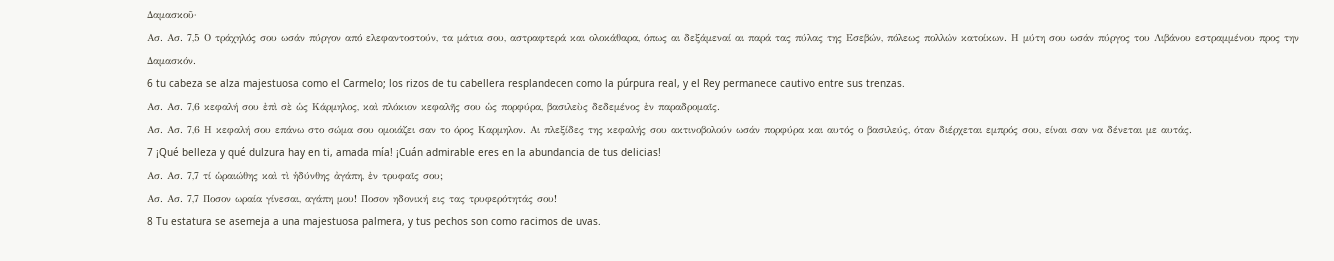Δαμασκοῦ·
Ασ. Ασ. 7,5 Ο τράχηλός σου ωσάν πύργον από ελεφαντοστούν, τα μάτια σου, αστραφτερά και ολοκάθαρα, όπως αι δεξάμεναί αι παρά τας πύλας της Εσεβών, πόλεως πολλών κατοίκων. Η μύτη σου ωσάν πύργος του Λιβάνου εστραμμένου προς την Δαμασκόν.
6 tu cabeza se alza majestuosa como el Carmelo; los rizos de tu cabellera resplandecen como la púrpura real, y el Rey permanece cautivo entre sus trenzas.
Ασ. Ασ. 7,6 κεφαλή σου ἐπὶ σὲ ὡς Κάρμηλος, καὶ πλόκιον κεφαλῆς σου ὡς πορφύρα, βασιλεὺς δεδεμένος ἐν παραδρομαῖς.
Ασ. Ασ. 7,6 Η κεφαλή σου επάνω στο σώμα σου ομοιάζει σαν το όρος Καρμηλον. Αι πλεξίδες της κεφαλής σου ακτινοβολούν ωσάν πορφύρα και αυτός ο βασιλεύς, όταν διέρχεται εμπρός σου, είναι σαν να δένεται με αυτάς.
7 ¡Qué belleza y qué dulzura hay en ti, amada mía! ¡Cuán admirable eres en la abundancia de tus delicias!
Ασ. Ασ. 7,7 τί ὡραιώθης καὶ τὶ ἡδύνθης ἀγάπη, ἐν τρυφαῖς σου;
Ασ. Ασ. 7,7 Ποσον ωραία γίνεσαι, αγάπη μου! Ποσον ηδονική εις τας τρυφερότητάς σου!
8 Tu estatura se asemeja a una majestuosa palmera, y tus pechos son como racimos de uvas.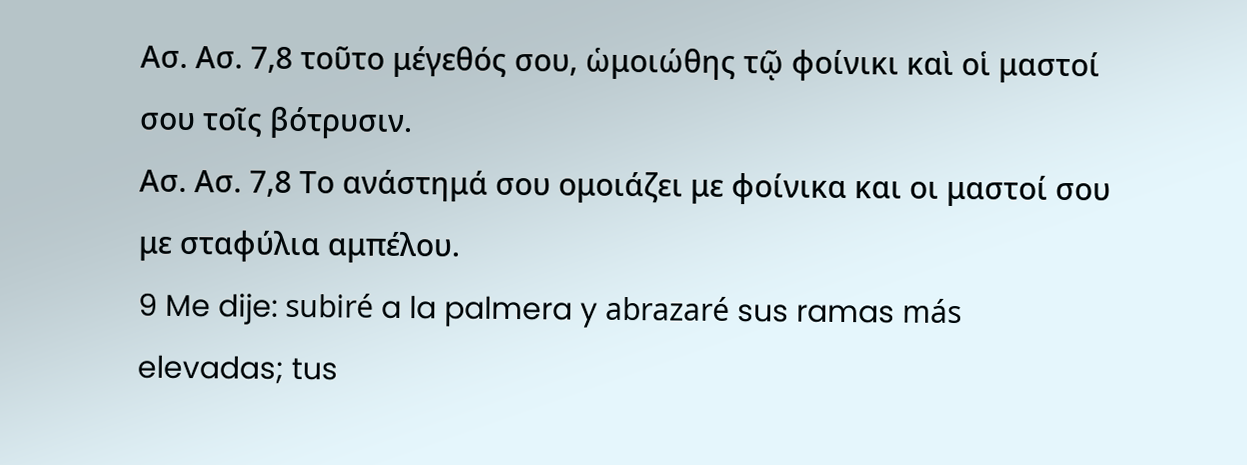Ασ. Ασ. 7,8 τοῦτο μέγεθός σου, ὡμοιώθης τῷ φοίνικι καὶ οἱ μαστοί σου τοῖς βότρυσιν.
Ασ. Ασ. 7,8 Το ανάστημά σου ομοιάζει με φοίνικα και οι μαστοί σου με σταφύλια αμπέλου.
9 Me dije: subiré a la palmera y abrazaré sus ramas más elevadas; tus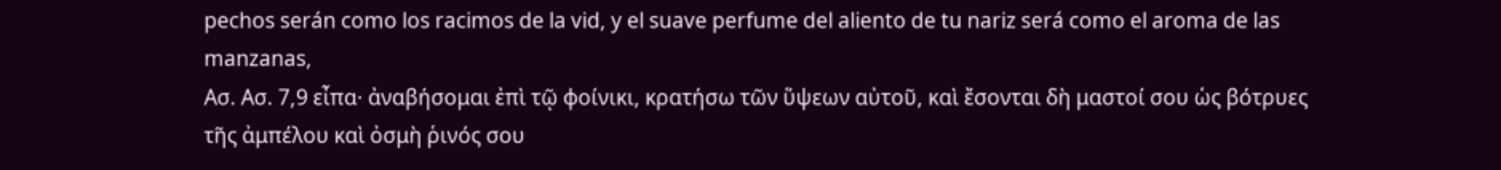pechos serán como los racimos de la vid, y el suave perfume del aliento de tu nariz será como el aroma de las manzanas,
Ασ. Ασ. 7,9 εἶπα· ἀναβήσομαι ἐπὶ τῷ φοίνικι, κρατήσω τῶν ὕψεων αὐτοῦ, καὶ ἔσονται δὴ μαστοί σου ὡς βότρυες τῆς ἀμπέλου καὶ ὀσμὴ ῥινός σου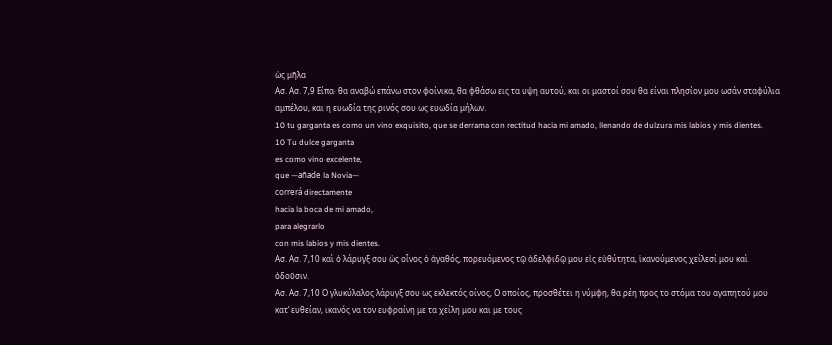ὡς μῆλα
Ασ. Ασ. 7,9 Είπα· θα αναβώ επάνω στον φοίνικα, θα φθάσω εις τα υψη αυτού, και οι μαστοί σου θα είναι πλησίον μου ωσάν σταφύλια αμπέλου, και η ευωδία της ρινός σου ως ευωδία μήλων.
10 tu garganta es como un vino exquisito, que se derrama con rectitud hacia mi amado, llenando de dulzura mis labios y mis dientes.
10 Tu dulce garganta
es como vino excelente,
que —añade la Novia—
correrá directamente
hacia la boca de mi amado,
para alegrarlo
con mis labios y mis dientes.
Ασ. Ασ. 7,10 καὶ ὁ λάρυγξ σου ὡς οἶνος ὁ ἀγαθός, πορευόμενος τῷ ἀδελφιδῷ μου εἰς εὐθύτητα, ἱκανούμενος χείλεσί μου καὶ ὀδοῦσιν.
Ασ. Ασ. 7,10 Ο γλυκύλαλος λάρυγξ σου ως εκλεκτός οίνος, Ο οποίος, προσθέτει η νύμφη, θα ρέη προς το στόμα του αγαπητού μου κατ’ ευθείαν, ικανός να τον ευφραίνη με τα χείλη μου και με τους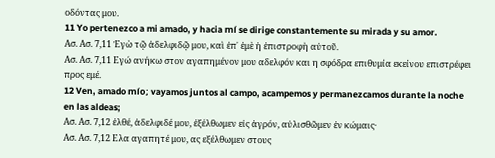οδόντας μου.
11 Yo pertenezco a mi amado, y hacia mí se dirige constantemente su mirada y su amor.
Ασ. Ασ. 7,11 Ἐγὼ τῷ ἀδελφιδῷ μου, καὶ ἐπ᾿ ἐμὲ ἡ ἐπιστροφὴ αὐτοῦ.
Ασ. Ασ. 7,11 Εγώ ανήκω στον αγαπημένον μου αδελφόν και η σφόδρα επιθυμία εκείνου επιστρέφει προς εμέ.
12 Ven, amado mío; vayamos juntos al campo, acampemos y permanezcamos durante la noche en las aldeas;
Ασ. Ασ. 7,12 ἐλθέ, ἀδελφιδέ μου, ἐξέλθωμεν εἰς ἀγρόν, αὐλισθῶμεν ἐν κώμαις·
Ασ. Ασ. 7,12 Ελα αγαπητέ μου, ας εξέλθωμεν στους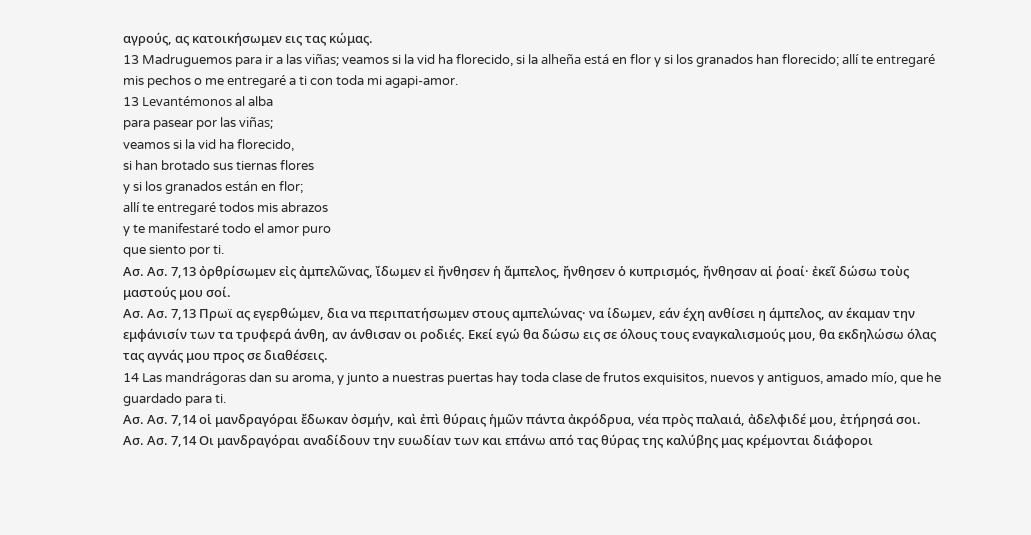αγρούς, ας κατοικήσωμεν εις τας κώμας.
13 Madruguemos para ir a las viñas; veamos si la vid ha florecido, si la alheña está en flor y si los granados han florecido; allí te entregaré mis pechos o me entregaré a ti con toda mi agapi-amor.
13 Levantémonos al alba
para pasear por las viñas;
veamos si la vid ha florecido,
si han brotado sus tiernas flores
y si los granados están en flor;
allí te entregaré todos mis abrazos
y te manifestaré todo el amor puro
que siento por ti.
Ασ. Ασ. 7,13 ὀρθρίσωμεν εἰς ἀμπελῶνας, ἴδωμεν εἰ ἤνθησεν ἡ ἄμπελος, ἤνθησεν ὁ κυπρισμός, ἤνθησαν αἱ ῥοαί· ἐκεῖ δώσω τοὺς μαστούς μου σοί.
Ασ. Ασ. 7,13 Πρωϊ ας εγερθώμεν, δια να περιπατήσωμεν στους αμπελώνας· να ίδωμεν, εάν έχη ανθίσει η άμπελος, αν έκαμαν την εμφάνισίν των τα τρυφερά άνθη, αν άνθισαν οι ροδιές. Εκεί εγώ θα δώσω εις σε όλους τους εναγκαλισμούς μου, θα εκδηλώσω όλας τας αγνάς μου προς σε διαθέσεις.
14 Las mandrágoras dan su aroma, y junto a nuestras puertas hay toda clase de frutos exquisitos, nuevos y antiguos, amado mío, que he guardado para ti.
Ασ. Ασ. 7,14 οἱ μανδραγόραι ἔδωκαν ὀσμήν, καὶ ἐπὶ θύραις ἡμῶν πάντα ἀκρόδρυα, νέα πρὸς παλαιά, ἀδελφιδέ μου, ἐτήρησά σοι.
Ασ. Ασ. 7,14 Οι μανδραγόραι αναδίδουν την ευωδίαν των και επάνω από τας θύρας της καλύβης μας κρέμονται διάφοροι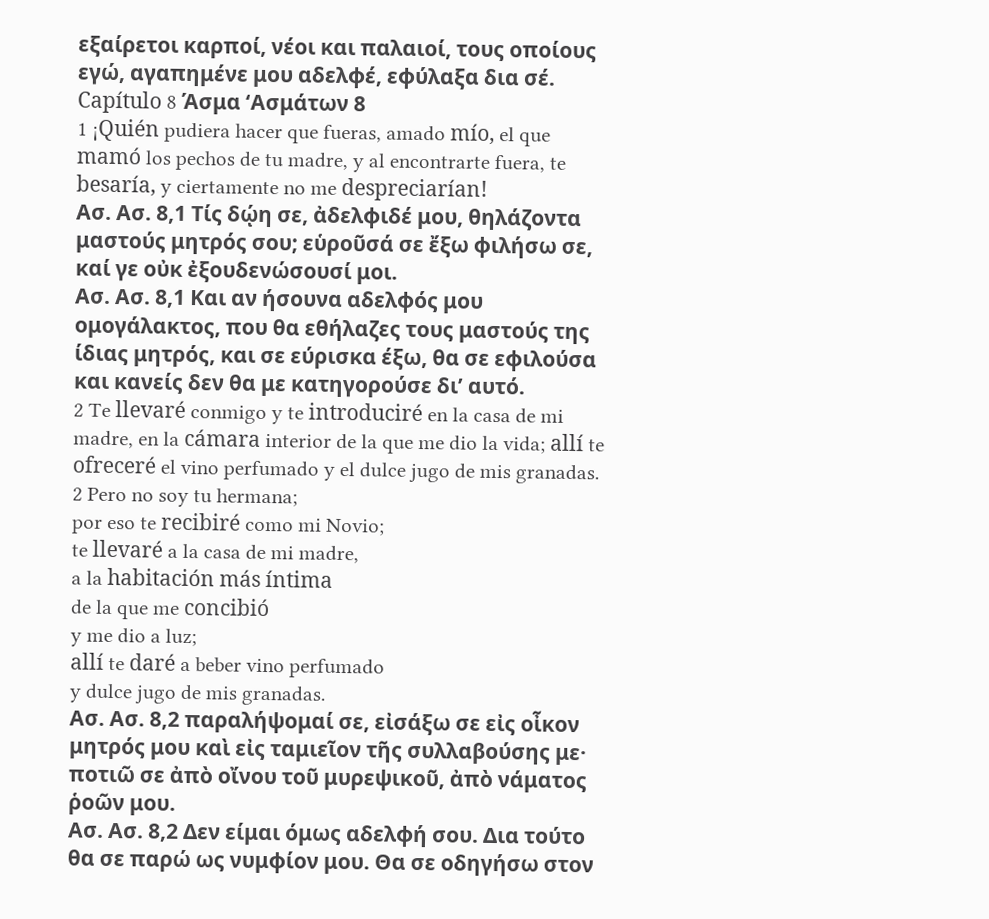εξαίρετοι καρποί, νέοι και παλαιοί, τους οποίους εγώ, αγαπημένε μου αδελφέ, εφύλαξα δια σέ.
Capítulo 8 Άσμα ‘Ασμάτων 8
1 ¡Quién pudiera hacer que fueras, amado mío, el que mamó los pechos de tu madre, y al encontrarte fuera, te besaría, y ciertamente no me despreciarían!
Ασ. Ασ. 8,1 Τίς δῴη σε, ἀδελφιδέ μου, θηλάζοντα μαστούς μητρός σου; εὑροῦσά σε ἔξω φιλήσω σε, καί γε οὐκ ἐξουδενώσουσί μοι.
Ασ. Ασ. 8,1 Και αν ήσουνα αδελφός μου ομογάλακτος, που θα εθήλαζες τους μαστούς της ίδιας μητρός, και σε εύρισκα έξω, θα σε εφιλούσα και κανείς δεν θα με κατηγορούσε δι’ αυτό.
2 Te llevaré conmigo y te introduciré en la casa de mi madre, en la cámara interior de la que me dio la vida; allí te ofreceré el vino perfumado y el dulce jugo de mis granadas.
2 Pero no soy tu hermana;
por eso te recibiré como mi Novio;
te llevaré a la casa de mi madre,
a la habitación más íntima
de la que me concibió
y me dio a luz;
allí te daré a beber vino perfumado
y dulce jugo de mis granadas.
Ασ. Ασ. 8,2 παραλήψομαί σε, εἰσάξω σε εἰς οἶκον μητρός μου καὶ εἰς ταμιεῖον τῆς συλλαβούσης με· ποτιῶ σε ἀπὸ οἴνου τοῦ μυρεψικοῦ, ἀπὸ νάματος ῥοῶν μου.
Ασ. Ασ. 8,2 Δεν είμαι όμως αδελφή σου. Δια τούτο θα σε παρώ ως νυμφίον μου. Θα σε οδηγήσω στον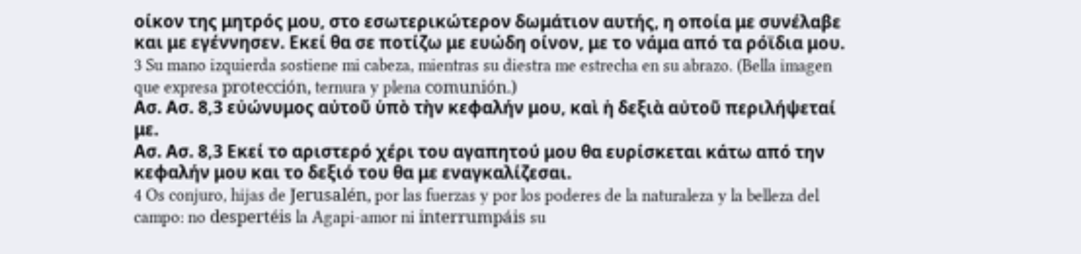οίκον της μητρός μου, στο εσωτερικώτερον δωμάτιον αυτής, η οποία με συνέλαβε και με εγέννησεν. Εκεί θα σε ποτίζω με ευώδη οίνον, με το νάμα από τα ρόϊδια μου.
3 Su mano izquierda sostiene mi cabeza, mientras su diestra me estrecha en su abrazo. (Bella imagen que expresa protección, ternura y plena comunión.)
Ασ. Ασ. 8,3 εὐώνυμος αὐτοῦ ὑπὸ τὴν κεφαλήν μου, καὶ ἡ δεξιὰ αὐτοῦ περιλήψεταί με.
Ασ. Ασ. 8,3 Εκεί το αριστερό χέρι του αγαπητού μου θα ευρίσκεται κάτω από την κεφαλήν μου και το δεξιό του θα με εναγκαλίζεσαι.
4 Os conjuro, hijas de Jerusalén, por las fuerzas y por los poderes de la naturaleza y la belleza del campo: no despertéis la Agapi-amor ni interrumpáis su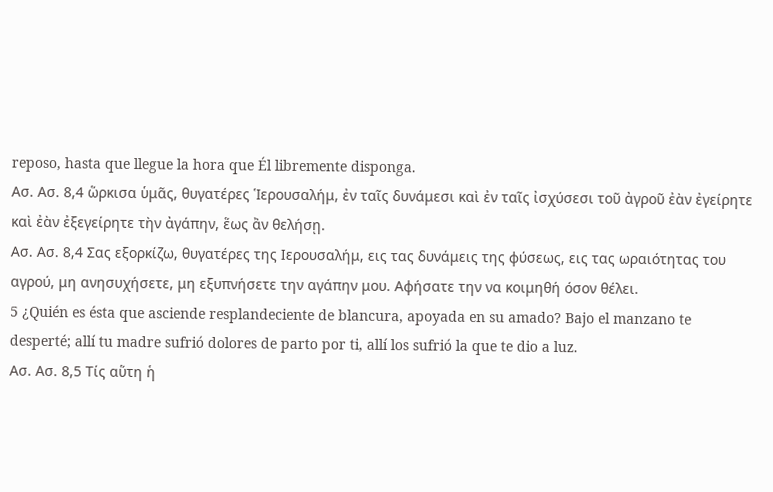reposo, hasta que llegue la hora que Él libremente disponga.
Ασ. Ασ. 8,4 ὥρκισα ὑμᾶς, θυγατέρες Ἱερουσαλήμ, ἐν ταῖς δυνάμεσι καὶ ἐν ταῖς ἰσχύσεσι τοῦ ἀγροῦ ἐὰν ἐγείρητε καὶ ἐὰν ἐξεγείρητε τὴν ἀγάπην, ἕως ἂν θελήσῃ.
Ασ. Ασ. 8,4 Σας εξορκίζω, θυγατέρες της Ιερουσαλήμ, εις τας δυνάμεις της φύσεως, εις τας ωραιότητας του αγρού, μη ανησυχήσετε, μη εξυπνήσετε την αγάπην μου. Αφήσατε την να κοιμηθή όσον θέλει.
5 ¿Quién es ésta que asciende resplandeciente de blancura, apoyada en su amado? Bajo el manzano te desperté; allí tu madre sufrió dolores de parto por ti, allí los sufrió la que te dio a luz.
Ασ. Ασ. 8,5 Τίς αὕτη ἡ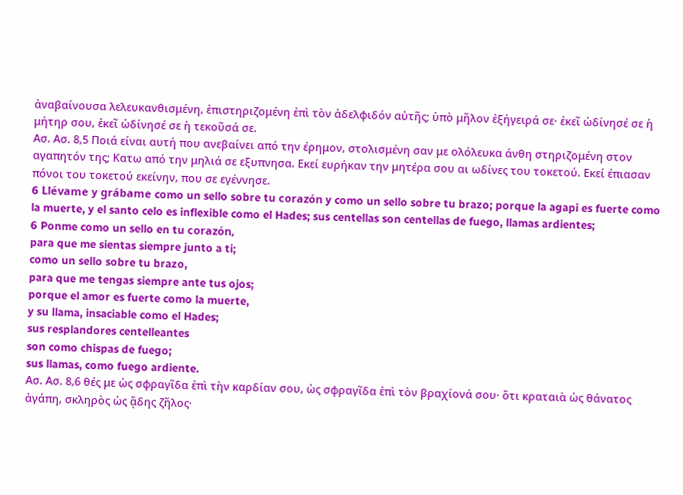ἀναβαίνουσα λελευκανθισμένη, ἐπιστηριζομένη ἐπὶ τὸν ἀδελφιδόν αὐτῆς; ὑπὸ μῆλον ἐξήγειρά σε· ἐκεῖ ὠδίνησέ σε ἡ μήτηρ σου, ἐκεῖ ὠδίνησέ σε ἡ τεκοῦσά σε.
Ασ. Ασ. 8,5 Ποιά είναι αυτή που ανεβαίνει από την έρημον, στολισμένη σαν με ολόλευκα άνθη στηριζομένη στον αγαπητόν της; Κατω από την μηλιά σε εξυπνησα. Εκεί ευρήκαν την μητέρα σου αι ωδίνες του τοκετού. Εκεί έπιασαν πόνοι του τοκετού εκείνην, που σε εγέννησε.
6 Llévame y grábame como un sello sobre tu corazón y como un sello sobre tu brazo; porque la agapi es fuerte como la muerte, y el santo celo es inflexible como el Hades; sus centellas son centellas de fuego, llamas ardientes;
6 Ponme como un sello en tu corazón,
para que me sientas siempre junto a ti;
como un sello sobre tu brazo,
para que me tengas siempre ante tus ojos;
porque el amor es fuerte como la muerte,
y su llama, insaciable como el Hades;
sus resplandores centelleantes
son como chispas de fuego;
sus llamas, como fuego ardiente.
Ασ. Ασ. 8,6 θές με ὡς σφραγῖδα ἐπὶ τὴν καρδίαν σου, ὡς σφραγῖδα ἐπὶ τὸν βραχίονά σου· ὅτι κραταιὰ ὡς θάνατος ἀγάπη, σκληρὸς ὡς ᾅδης ζῆλος·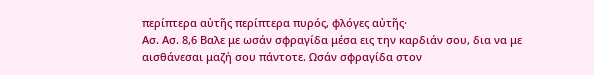περίπτερα αὐτῆς περίπτερα πυρός, φλόγες αὐτῆς·
Ασ. Ασ. 8,6 Βαλε με ωσάν σφραγίδα μέσα εις την καρδιάν σου, δια να με αισθάνεσαι μαζή σου πάντοτε. Ωσάν σφραγίδα στον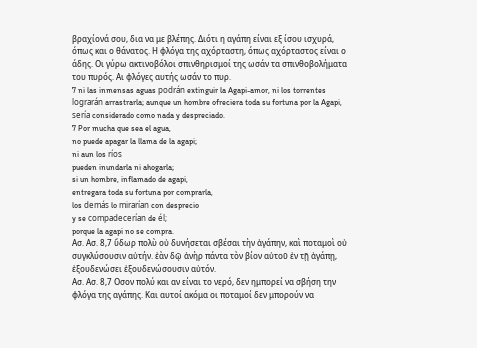βραχίονά σου, δια να με βλέπης. Διότι η αγάπη είναι εξ ίσου ισχυρά, όπως και ο θάνατος. Η φλόγα της αχόρταστη, όπως αχόρταστος είναι ο άδης. Οι γύρω ακτινοβόλοι σπινθηρισμοί της ωσάν τα σπινθοβολήματα του πυρός. Αι φλόγες αυτής ωσάν το πυρ.
7 ni las inmensas aguas podrán extinguir la Agapi-amor, ni los torrentes lograrán arrastrarla; aunque un hombre ofreciera toda su fortuna por la Agapi, sería considerado como nada y despreciado.
7 Por mucha que sea el agua,
no puede apagar la llama de la agapi;
ni aun los ríos
pueden inundarla ni ahogarla;
si un hombre, inflamado de agapi,
entregara toda su fortuna por comprarla,
los demás lo mirarían con desprecio
y se compadecerían de él;
porque la agapi no se compra.
Ασ. Ασ. 8,7 ὕδωρ πολὺ οὐ δυνήσεται σβέσαι τὴν ἀγάπην, καὶ ποταμοὶ οὐ συγκλύσουσιν αὐτήν. ἐὰν δῷ ἀνὴρ πάντα τὸν βίον αὐτοῦ ἐν τῇ ἀγάπῃ, ἐξουδενώσει ἐξουδενώσουσιν αὐτόν.
Ασ. Ασ. 8,7 Οσον πολύ και αν είναι το νερό, δεν ημπορεί να σβήση την φλόγα της αγάπης. Και αυτοί ακόμα οι ποταμοί δεν μπορούν να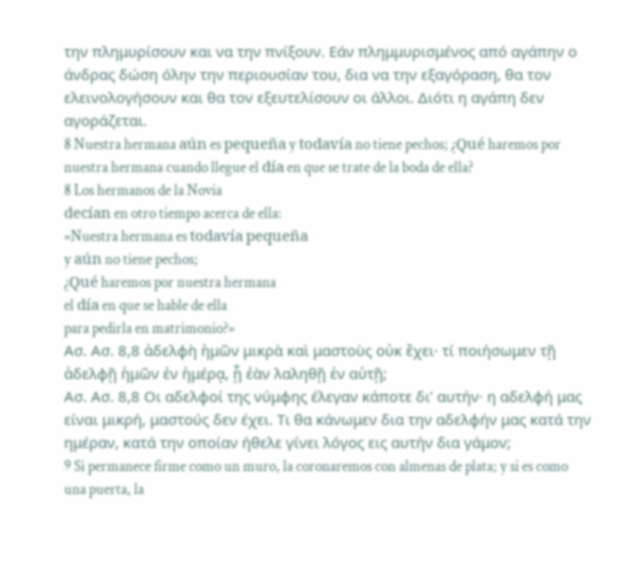την πλημυρίσουν και να την πνίξουν. Εάν πλημμυρισμένος από αγάπην ο άνδρας δώση όλην την περιουσίαν του, δια να την εξαγόραση, θα τον ελεινολογήσουν και θα τον εξευτελίσουν οι άλλοι. Διότι η αγάπη δεν αγοράζεται.
8 Nuestra hermana aún es pequeña y todavía no tiene pechos; ¿Qué haremos por nuestra hermana cuando llegue el día en que se trate de la boda de ella?
8 Los hermanos de la Novia
decían en otro tiempo acerca de ella:
«Nuestra hermana es todavía pequeña
y aún no tiene pechos;
¿Qué haremos por nuestra hermana
el día en que se hable de ella
para pedirla en matrimonio?»
Ασ. Ασ. 8,8 ἀδελφὴ ἡμῶν μικρὰ καὶ μαστοὺς οὐκ ἔχει· τί ποιήσωμεν τῇ ἀδελφῇ ἡμῶν ἐν ἡμέρᾳ, ᾗ ἐὰν λαληθῇ ἐν αὐτῇ;
Ασ. Ασ. 8,8 Οι αδελφοί της νύμφης έλεγαν κάποτε δι’ αυτήν· η αδελφή μας είναι μικρή, μαστούς δεν έχει. Τι θα κάνωμεν δια την αδελφήν μας κατά την ημέραν, κατά την οποίαν ήθελε γίνει λόγος εις αυτήν δια γάμον;
9 Si permanece firme como un muro, la coronaremos con almenas de plata; y si es como una puerta, la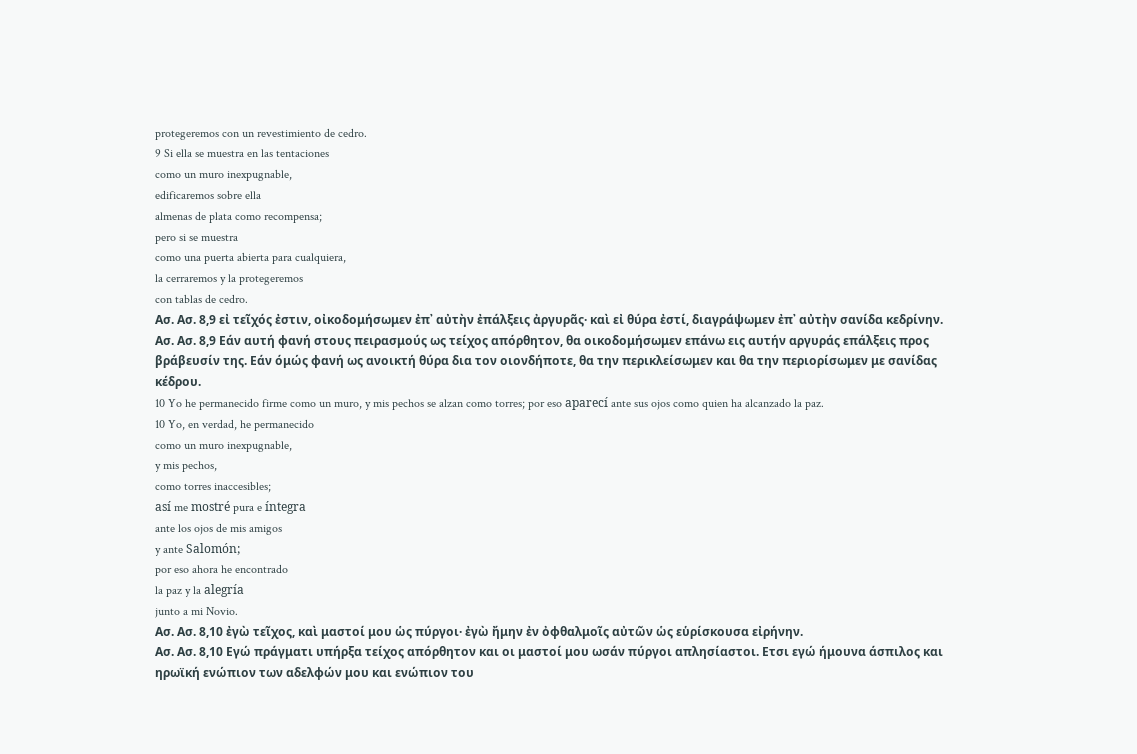protegeremos con un revestimiento de cedro.
9 Si ella se muestra en las tentaciones
como un muro inexpugnable,
edificaremos sobre ella
almenas de plata como recompensa;
pero si se muestra
como una puerta abierta para cualquiera,
la cerraremos y la protegeremos
con tablas de cedro.
Ασ. Ασ. 8,9 εἰ τεῖχός ἐστιν, οἰκοδομήσωμεν ἐπ᾿ αὐτὴν ἐπάλξεις ἀργυρᾶς· καὶ εἰ θύρα ἐστί, διαγράψωμεν ἐπ᾿ αὐτὴν σανίδα κεδρίνην.
Ασ. Ασ. 8,9 Εάν αυτή φανή στους πειρασμούς ως τείχος απόρθητον, θα οικοδομήσωμεν επάνω εις αυτήν αργυράς επάλξεις προς βράβευσίν της. Εάν όμώς φανή ως ανοικτή θύρα δια τον οιονδήποτε, θα την περικλείσωμεν και θα την περιορίσωμεν με σανίδας κέδρου.
10 Yo he permanecido firme como un muro, y mis pechos se alzan como torres; por eso aparecí ante sus ojos como quien ha alcanzado la paz.
10 Yo, en verdad, he permanecido
como un muro inexpugnable,
y mis pechos,
como torres inaccesibles;
así me mostré pura e íntegra
ante los ojos de mis amigos
y ante Salomón;
por eso ahora he encontrado
la paz y la alegría
junto a mi Novio.
Ασ. Ασ. 8,10 ἐγὼ τεῖχος, καὶ μαστοί μου ὡς πύργοι· ἐγὼ ἤμην ἐν ὀφθαλμοῖς αὐτῶν ὡς εὑρίσκουσα εἰρήνην.
Ασ. Ασ. 8,10 Εγώ πράγματι υπήρξα τείχος απόρθητον και οι μαστοί μου ωσάν πύργοι απλησίαστοι. Ετσι εγώ ήμουνα άσπιλος και ηρωϊκή ενώπιον των αδελφών μου και ενώπιον του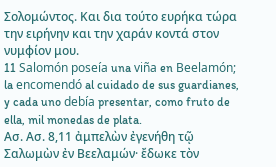Σολομώντος. Και δια τούτο ευρήκα τώρα την ειρήνην και την χαράν κοντά στον νυμφίον μου.
11 Salomón poseía una viña en Beelamón; la encomendó al cuidado de sus guardianes, y cada uno debía presentar, como fruto de ella, mil monedas de plata.
Ασ. Ασ. 8,11 ἀμπελὼν ἐγενήθη τῷ Σαλωμὼν ἐν Βεελαμών· ἔδωκε τὸν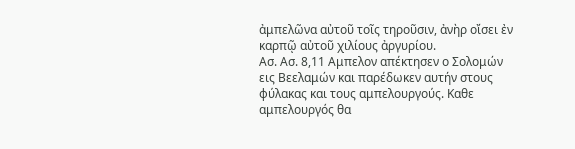ἀμπελῶνα αὐτοῦ τοῖς τηροῦσιν, ἀνὴρ οἴσει ἐν καρπῷ αὐτοῦ χιλίους ἀργυρίου.
Ασ. Ασ. 8,11 Αμπελον απέκτησεν ο Σολομών εις Βεελαμών και παρέδωκεν αυτήν στους φύλακας και τους αμπελουργούς. Καθε αμπελουργός θα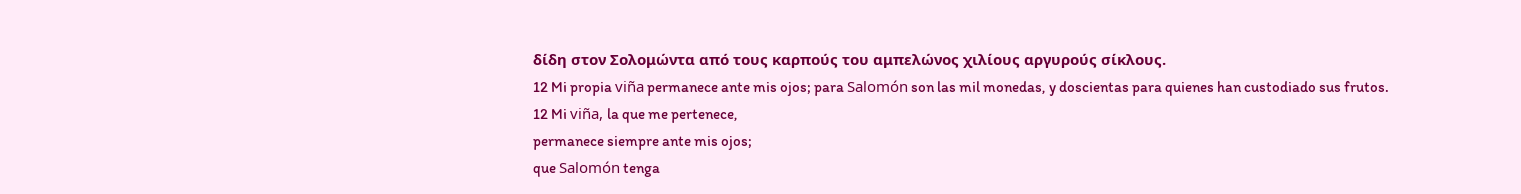δίδη στον Σολομώντα από τους καρπούς του αμπελώνος χιλίους αργυρούς σίκλους.
12 Mi propia viña permanece ante mis ojos; para Salomón son las mil monedas, y doscientas para quienes han custodiado sus frutos.
12 Mi viña, la que me pertenece,
permanece siempre ante mis ojos;
que Salomón tenga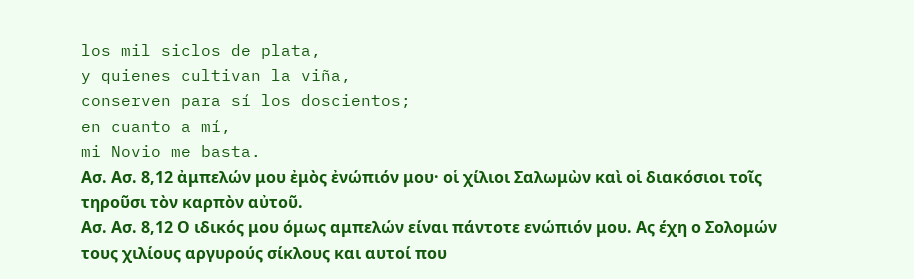los mil siclos de plata,
y quienes cultivan la viña,
conserven para sí los doscientos;
en cuanto a mí,
mi Novio me basta.
Ασ. Ασ. 8,12 ἀμπελών μου ἐμὸς ἐνώπιόν μου· οἱ χίλιοι Σαλωμὼν καὶ οἱ διακόσιοι τοῖς τηροῦσι τὸν καρπὸν αὐτοῦ.
Ασ. Ασ. 8,12 Ο ιδικός μου όμως αμπελών είναι πάντοτε ενώπιόν μου. Ας έχη ο Σολομών τους χιλίους αργυρούς σίκλους και αυτοί που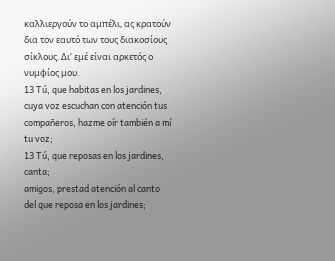καλλιεργούν το αμπέλι, ας κρατούν δια τον εαυτό των τους διακοσίους σίκλους. Δι’ εμέ είναι αρκετός ο νυμφίος μου.
13 Tú, que habitas en los jardines, cuya voz escuchan con atención tus compañeros, hazme oír también a mí tu voz;
13 Tú, que reposas en los jardines, canta;
amigos, prestad atención al canto
del que reposa en los jardines;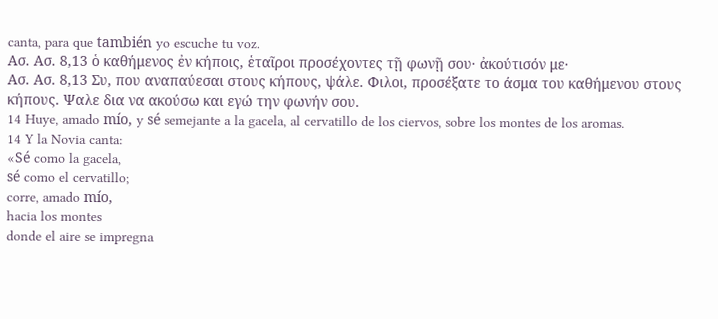canta, para que también yo escuche tu voz.
Ασ. Ασ. 8,13 ὁ καθήμενος ἐν κήποις, ἑταῖροι προσέχοντες τῇ φωνῇ σου· ἀκούτισόν με·
Ασ. Ασ. 8,13 Συ, που αναπαύεσαι στους κήπους, ψάλε. Φιλοι, προσέξατε το άσμα του καθήμενου στους κήπους. Ψαλε δια να ακούσω και εγώ την φωνήν σου.
14 Huye, amado mío, y sé semejante a la gacela, al cervatillo de los ciervos, sobre los montes de los aromas.
14 Y la Novia canta:
«Sé como la gacela,
sé como el cervatillo;
corre, amado mío,
hacia los montes
donde el aire se impregna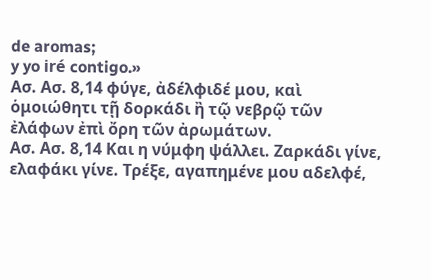de aromas;
y yo iré contigo.»
Ασ. Ασ. 8,14 φύγε, ἀδέλφιδέ μου, καὶ ὁμοιώθητι τῇ δορκάδι ἢ τῷ νεβρῷ τῶν ἐλάφων ἐπὶ ὄρη τῶν ἀρωμάτων.
Ασ. Ασ. 8,14 Και η νύμφη ψάλλει. Ζαρκάδι γίνε, ελαφάκι γίνε. Τρέξε, αγαπημένε μου αδελφέ,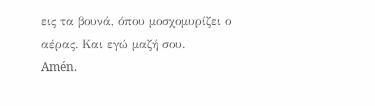εις τα βουνά, όπου μοσχομυρίζει ο αέρας. Και εγώ μαζή σου.
Amén.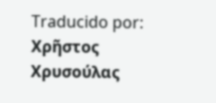Traducido por: Χρῆστος Χρυσούλας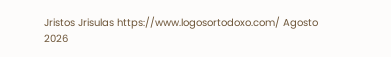Jristos Jrisulas https://www.logosortodoxo.com/ Agosto 2026